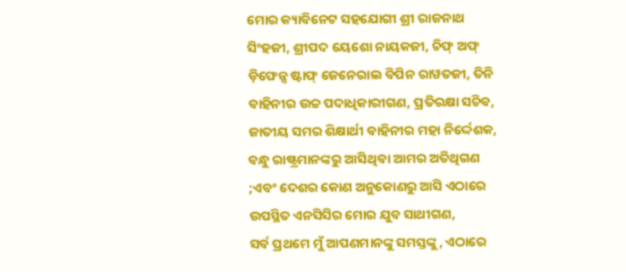ମୋର କ୍ୟାବିନେଟ ସହଯୋଗୀ ଶ୍ରୀ ରାଜନାଥ ସିଂହଜୀ, ଶ୍ରୀପଦ ୟେଶୋ ନାୟକଜୀ, ଚିଫ୍ ଅଫ୍ ଡ଼ିଫେନ୍ସ ଷ୍ଟାଫ୍ ଜେନେରାଲ ବିପିନ ରାୱତଜୀ, ତିନି ବାହିନୀର ଉଚ୍ଚ ପଦାଧିକାରୀଗଣ, ପ୍ରତିରକ୍ଷା ସଚିବ, ଜାତୀୟ ସମର ଶିକ୍ଷାର୍ଥୀ ବାହିନୀର ମହା ନିର୍ଦ୍ଦେଶକ, ବନ୍ଧୁ ରାଷ୍ଟ୍ରମାନଙ୍କରୁ ଆସିଥିବା ଆମର ଅତିଥିଗଣ ;ଏବଂ ଦେଶର କୋଣ ଅନୁକୋଣରୁ ଆସି ଏଠାରେ ଉପସ୍ଥିତ ଏନସିସିର ମୋର ଯୁବ ସାଥୀଗଣ,
ସର୍ବ ପ୍ରଥମେ ମୁଁ ଆପଣମାନଙ୍କୁ ସମସ୍ତଙ୍କୁ, ଏଠାରେ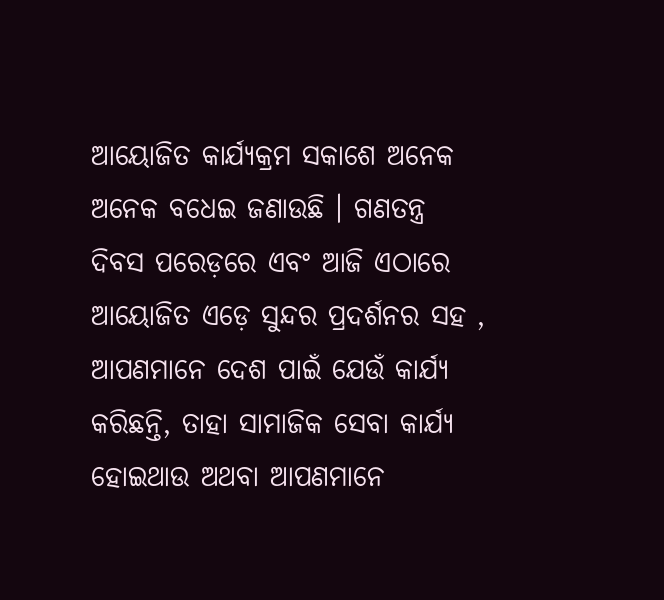ଆୟୋଜିତ କାର୍ଯ୍ୟକ୍ରମ ସକାଶେ ଅନେକ ଅନେକ ବଧେଇ ଜଣାଉଛି । ଗଣତନ୍ତ୍ର ଦିବସ ପରେଡ଼ରେ ଏବଂ ଆଜି ଏଠାରେ ଆୟୋଜିତ ଏଡ଼େ ସୁନ୍ଦର ପ୍ରଦର୍ଶନର ସହ , ଆପଣମାନେ ଦେଶ ପାଇଁ ଯେଉଁ କାର୍ଯ୍ୟ କରିଛନ୍ତି, ତାହା ସାମାଜିକ ସେବା କାର୍ଯ୍ୟ ହୋଇଥାଉ ଅଥବା ଆପଣମାନେ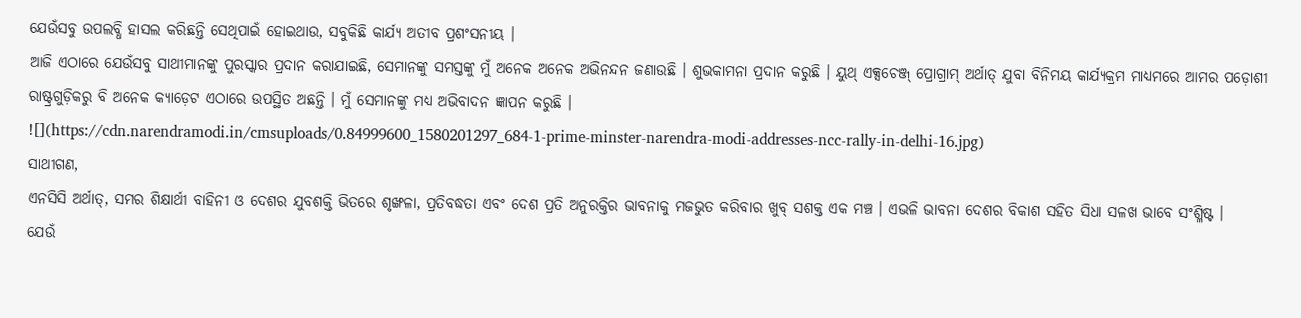ଯେଉଁସବୁ ଉପଲବ୍ଧି ହାସଲ କରିଛନ୍ତି ସେଥିପାଇଁ ହୋଇଥାଉ, ସବୁକିଛି କାର୍ଯ୍ୟ ଅତୀବ ପ୍ରଶଂସନୀୟ ।
ଆଜି ଏଠାରେ ଯେଉଁସବୁ ସାଥୀମାନଙ୍କୁ ପୁରସ୍କାର ପ୍ରଦାନ କରାଯାଇଛି, ସେମାନଙ୍କୁ ସମସ୍ତଙ୍କୁ ମୁଁ ଅନେକ ଅନେକ ଅଭିନନ୍ଦନ ଜଣାଉଛି । ଶୁଭକାମନା ପ୍ରଦାନ କରୁଛି । ୟୁଥ୍ ଏକ୍ସଚେଞ୍ଜ୍ ପ୍ରୋଗ୍ରାମ୍ ଅର୍ଥାତ୍ ଯୁବା ବିନିମୟ କାର୍ଯ୍ୟକ୍ରମ ମାଧ୍ୟମରେ ଆମର ପଡ଼ୋଶୀ ରାଷ୍ଟ୍ରଗୁଡ଼ିକରୁ ବି ଅନେକ କ୍ୟାଡ଼େଟ ଏଠାରେ ଉପସ୍ଥିତ ଅଛନ୍ତି । ମୁଁ ସେମାନଙ୍କୁ ମଧ୍ୟ ଅଭିବାଦନ ଜ୍ଞାପନ କରୁଛି ।
![](https://cdn.narendramodi.in/cmsuploads/0.84999600_1580201297_684-1-prime-minster-narendra-modi-addresses-ncc-rally-in-delhi-16.jpg)
ସାଥୀଗଣ,
ଏନସିସି ଅର୍ଥାତ୍, ସମର ଶିକ୍ଷାର୍ଥୀ ବାହିନୀ ଓ ଦେଶର ଯୁବଶକ୍ତି ଭିତରେ ଶୃଙ୍ଖଳା, ପ୍ରତିବଦ୍ଧତା ଏବଂ ଦେଶ ପ୍ରତି ଅନୁରକ୍ତିର ଭାବନାକୁ ମଜଭୁତ କରିବାର ଖୁବ୍ ସଶକ୍ତ ଏକ ମଞ୍ଚ । ଏଭଳି ଭାବନା ଦେଶର ବିକାଶ ସହିତ ସିଧା ସଳଖ ଭାବେ ସଂଶ୍ଳିଷ୍ଟ ।
ଯେଉଁ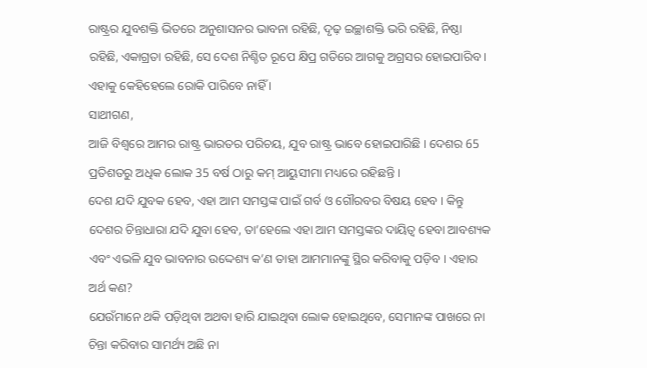ରାଷ୍ଟ୍ରର ଯୁବଶକ୍ତି ଭିତରେ ଅନୁଶାସନର ଭାବନା ରହିଛି, ଦୃଢ଼ ଇଚ୍ଛାଶକ୍ତି ଭରି ରହିଛି, ନିଷ୍ଠା ରହିଛି, ଏକାଗ୍ରତା ରହିଛି, ସେ ଦେଶ ନିଶ୍ଚିତ ରୂପେ କ୍ଷିପ୍ର ଗତିରେ ଆଗକୁ ଅଗ୍ରସର ହୋଇପାରିବ । ଏହାକୁ କେହିହେଲେ ରୋକି ପାରିବେ ନାହିଁ ।
ସାଥୀଗଣ,
ଆଜି ବିଶ୍ୱରେ ଆମର ରାଷ୍ଟ୍ର ଭାରତର ପରିଚୟ, ଯୁବ ରାଷ୍ଟ୍ର ଭାବେ ହୋଇପାରିଛି । ଦେଶର 65 ପ୍ରତିଶତରୁ ଅଧିକ ଲୋକ 35 ବର୍ଷ ଠାରୁ କମ୍ ଆୟୁସୀମା ମଧ୍ୟରେ ରହିଛନ୍ତି ।
ଦେଶ ଯଦି ଯୁବକ ହେବ, ଏହା ଆମ ସମସ୍ତଙ୍କ ପାଇଁ ଗର୍ବ ଓ ଗୌରବର ବିଷୟ ହେବ । କିନ୍ତୁ ଦେଶର ଚିନ୍ତାଧାରା ଯଦି ଯୁବା ହେବ, ତା’ହେଲେ ଏହା ଆମ ସମସ୍ତଙ୍କର ଦାୟିତ୍ୱ ହେବା ଆବଶ୍ୟକ ଏବଂ ଏଭଳି ଯୁବ ଭାବନାର ଉଦ୍ଦେଶ୍ୟ କ’ଣ ତାହା ଆମମାନଙ୍କୁ ସ୍ଥିର କରିବାକୁ ପଡ଼ିବ । ଏହାର ଅର୍ଥ କଣ?
ଯେଉଁମାନେ ଥକି ପଡ଼ିଥିବା ଅଥବା ହାରି ଯାଇଥିବା ଲୋକ ହୋଇଥିବେ, ସେମାନଙ୍କ ପାଖରେ ନା ଚିନ୍ତା କରିବାର ସାମର୍ଥ୍ୟ ଅଛି ନା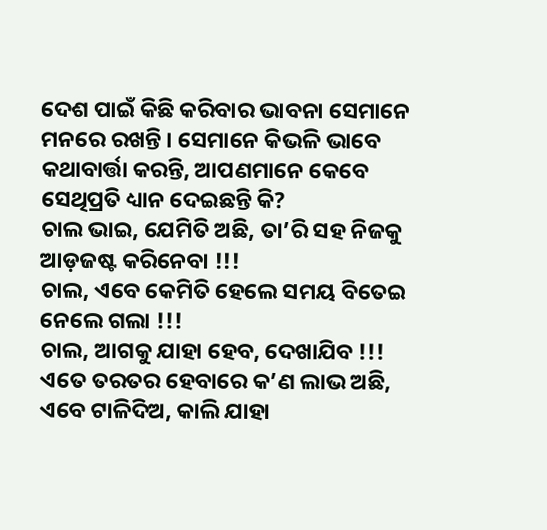ଦେଶ ପାଇଁ କିଛି କରିବାର ଭାବନା ସେମାନେ ମନରେ ରଖନ୍ତି । ସେମାନେ କିଭଳି ଭାବେ କଥାବାର୍ତ୍ତା କରନ୍ତି, ଆପଣମାନେ କେବେ ସେଥିପ୍ରତି ଧ୍ୟାନ ଦେଇଛନ୍ତି କି?
ଚାଲ ଭାଇ, ଯେମିତି ଅଛି, ତା’ରି ସହ ନିଜକୁ ଆଡ଼ଜଷ୍ଟ କରିନେବା !!!
ଚାଲ, ଏବେ କେମିତି ହେଲେ ସମୟ ବିତେଇ ନେଲେ ଗଲା !!!
ଚାଲ, ଆଗକୁ ଯାହା ହେବ, ଦେଖାଯିବ !!!
ଏତେ ତରତର ହେବାରେ କ’ଣ ଲାଭ ଅଛି, ଏବେ ଟାଳିଦିଅ, କାଲି ଯାହା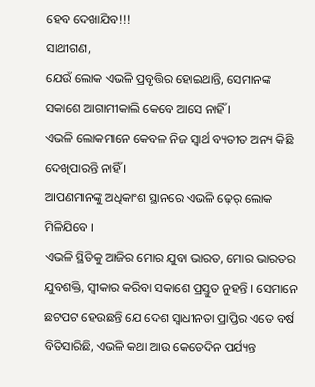ହେବ ଦେଖାଯିବ!!!
ସାଥୀଗଣ,
ଯେଉଁ ଲୋକ ଏଭଳି ପ୍ରବୃତ୍ତିର ହୋଇଥାନ୍ତି, ସେମାନଙ୍କ ସକାଶେ ଆଗାମୀକାଲି କେବେ ଆସେ ନାହିଁ ।
ଏଭଳି ଲୋକମାନେ କେବଳ ନିଜ ସ୍ୱାର୍ଥ ବ୍ୟତୀତ ଅନ୍ୟ କିଛି ଦେଖିପାରନ୍ତି ନାହିଁ ।
ଆପଣମାନଙ୍କୁ ଅଧିକାଂଶ ସ୍ଥାନରେ ଏଭଳି ଢ଼େର୍ ଲୋକ ମିଳିଯିବେ ।
ଏଭଳି ସ୍ଥିତିକୁ ଆଜିର ମୋର ଯୁବା ଭାରତ, ମୋର ଭାରତର ଯୁବଶକ୍ତି, ସ୍ୱୀକାର କରିବା ସକାଶେ ପ୍ରସ୍ତୁତ ନୁହନ୍ତି । ସେମାନେ ଛଟପଟ ହେଉଛନ୍ତି ଯେ ଦେଶ ସ୍ୱାଧୀନତା ପ୍ରାପ୍ତିର ଏତେ ବର୍ଷ ବିତିସାରିଛି, ଏଭଳି କଥା ଆଉ କେତେଦିନ ପର୍ଯ୍ୟନ୍ତ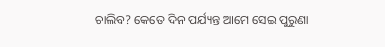ଚାଲିବ? କେତେ ଦିନ ପର୍ଯ୍ୟନ୍ତ ଆମେ ସେଇ ପୁରୁଣା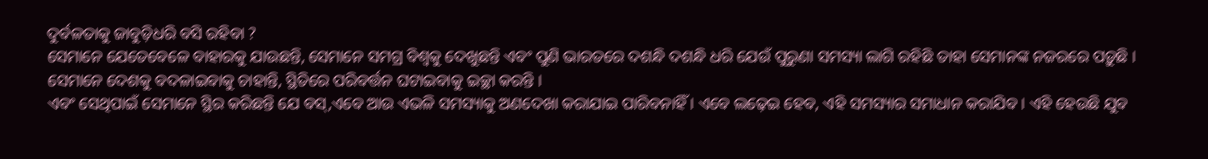ଦୁର୍ବଳତାକୁ ଜାବୁଡ଼ିଧରି ବସି ରହିବା ?
ସେମାନେ ଯେତେବେଳେ ବାହାରକୁ ଯାଉଛନ୍ତି, ସେମାନେ ସମଗ୍ର ବିଶ୍ୱକୁ ଦେଖୁଛନ୍ତି ଏବଂ ପୁଣି ଭାରତରେ ଦଶନ୍ଧି ଦଶନ୍ଧି ଧରି ଯେଉଁ ପୁରୁଣା ସମସ୍ୟା ଲାଗି ରହିଛି ତାହା ସେମାନଙ୍କ ନଜରରେ ପଡ଼ୁଛି ।
ସେମାନେ ଦେଶକୁ ବଦଳାଇବାକୁ ଚାହାନ୍ତି, ସ୍ଥିତିରେ ପରିବର୍ତ୍ତନ ଘଟାଇବାକୁ ଇଚ୍ଛା କରନ୍ତି ।
ଏବଂ ସେଥିପାଇଁ ସେମାନେ ସ୍ଥିର କରିଛନ୍ତି ଯେ ବସ୍,ଏବେ ଆଉ ଏଭଳି ସମସ୍ୟାକୁ ଅଣଦେଖା କରାଯାଇ ପାରିବନାହିଁ । ଏବେ ଲଢ଼େଇ ହେବ, ଏହି ସମସ୍ୟାର ସମାଧାନ କରାଯିବ । ଏହି ହେଉଛି ଯୁବ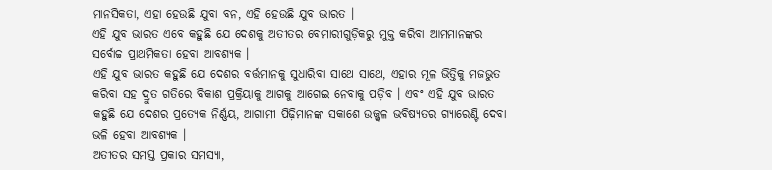ମାନସିକତା, ଏହା ହେଉଛି ଯୁବା ବନ, ଏହି ହେଉଛି ଯୁବ ଭାରତ ।
ଏହି ଯୁବ ଭାରତ ଏବେ କହୁଛି ଯେ ଦେଶକୁ ଅତୀତର ବେମାରୀଗୁଡ଼ିକରୁ ମୁକ୍ତ କରିବା ଆମମାନଙ୍କର ସର୍ବୋଚ୍ଚ ପ୍ରାଥମିକତା ହେବା ଆବଶ୍ୟକ ।
ଏହି ଯୁବ ଭାରତ କହୁଛି ଯେ ଦେଶର ବର୍ତ୍ତମାନକୁ ସୁଧାରିବା ସାଥେ ସାଥେ, ଏହାର ମୂଳ ଭିତ୍ତିକୁ ମଜଭୁତ କରିବା ସହ ଦ୍ରୁତ ଗତିରେ ବିକାଶ ପ୍ରକ୍ରିୟାକୁ ଆଗକୁ ଆଗେଇ ନେବାକୁ ପଡ଼ିବ । ଏବଂ ଏହି ଯୁବ ଭାରତ କହୁଛି ଯେ ଦେଶର ପ୍ରତ୍ୟେକ ନିର୍ଣ୍ଣୟ, ଆଗାମୀ ପିଢ଼ିମାନଙ୍କ ସକାଶେ ଉଜ୍ଜ୍ୱଳ ଭବିଷ୍ୟତର ଗ୍ୟାରେଣ୍ଟି ଦେବା ଭଳି ହେବା ଆବଶ୍ୟକ ।
ଅତୀତର ସମସ୍ତ ପ୍ରକାର ସମସ୍ୟା,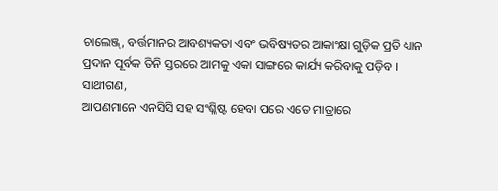ଚାଲେଞ୍ଜ୍, ବର୍ତ୍ତମାନର ଆବଶ୍ୟକତା ଏବଂ ଭବିଷ୍ୟତର ଆକାଂକ୍ଷା ଗୁଡ଼ିକ ପ୍ରତି ଧ୍ୟାନ ପ୍ରଦାନ ପୂର୍ବକ ତିନି ସ୍ତରରେ ଆମକୁ ଏକା ସାଙ୍ଗରେ କାର୍ଯ୍ୟ କରିବାକୁ ପଡ଼ିବ ।
ସାଥୀଗଣ,
ଆପଣମାନେ ଏନସିସି ସହ ସଂଶ୍ଳିଷ୍ଟ ହେବା ପରେ ଏତେ ମାତ୍ରାରେ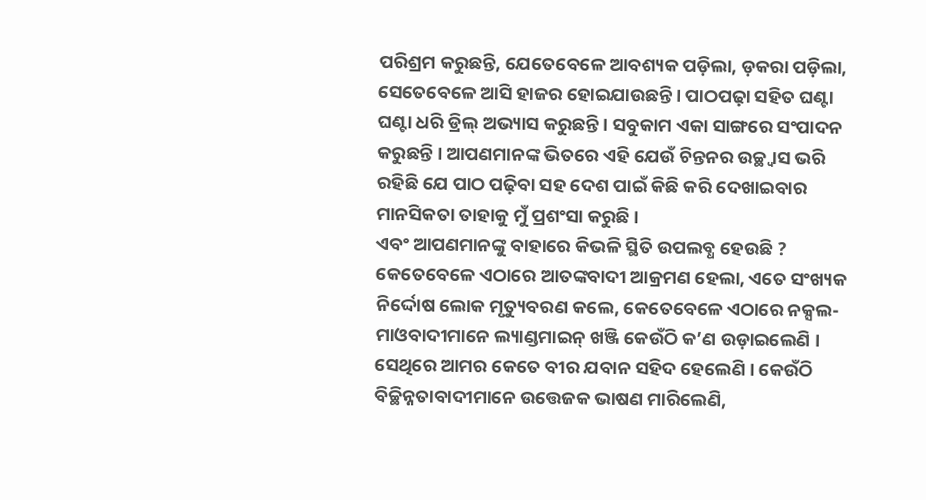ପରିଶ୍ରମ କରୁଛନ୍ତି, ଯେତେବେଳେ ଆବଶ୍ୟକ ପଡ଼ିଲା, ଡ଼କରା ପଡ଼ିଲା, ସେତେବେଳେ ଆସି ହାଜର ହୋଇଯାଉଛନ୍ତି । ପାଠପଢ଼ା ସହିତ ଘଣ୍ଟା ଘଣ୍ଟା ଧରି ଡ୍ରିଲ୍ ଅଭ୍ୟାସ କରୁଛନ୍ତି । ସବୁକାମ ଏକା ସାଙ୍ଗରେ ସଂପାଦନ କରୁଛନ୍ତି । ଆପଣମାନଙ୍କ ଭିତରେ ଏହି ଯେଉଁ ଚିନ୍ତନର ଉଚ୍ଛ୍ୱାସ ଭରି ରହିଛି ଯେ ପାଠ ପଢ଼ିବା ସହ ଦେଶ ପାଇଁ କିଛି କରି ଦେଖାଇବାର ମାନସିକତା ତାହାକୁ ମୁଁ ପ୍ରଶଂସା କରୁଛି ।
ଏବଂ ଆପଣମାନଙ୍କୁ ବାହାରେ କିଭଳି ସ୍ଥିତି ଉପଲବ୍ଧ ହେଉଛି ?
କେତେବେଳେ ଏଠାରେ ଆତଙ୍କବାଦୀ ଆକ୍ରମଣ ହେଲା, ଏତେ ସଂଖ୍ୟକ ନିର୍ଦ୍ଦୋଷ ଲୋକ ମୃତ୍ୟୁବରଣ କଲେ, କେତେବେଳେ ଏଠାରେ ନକ୍ସଲ- ମାଓବାଦୀମାନେ ଲ୍ୟାଣ୍ଡମାଇନ୍ ଖଞ୍ଜି କେଉଁଠି କ’ଣ ଉଡ଼ାଇଲେଣି । ସେଥିରେ ଆମର କେତେ ବୀର ଯବାନ ସହିଦ ହେଲେଣି । କେଉଁଠି ବିଚ୍ଛିନ୍ନତାବାଦୀମାନେ ଉତ୍ତେଜକ ଭାଷଣ ମାରିଲେଣି,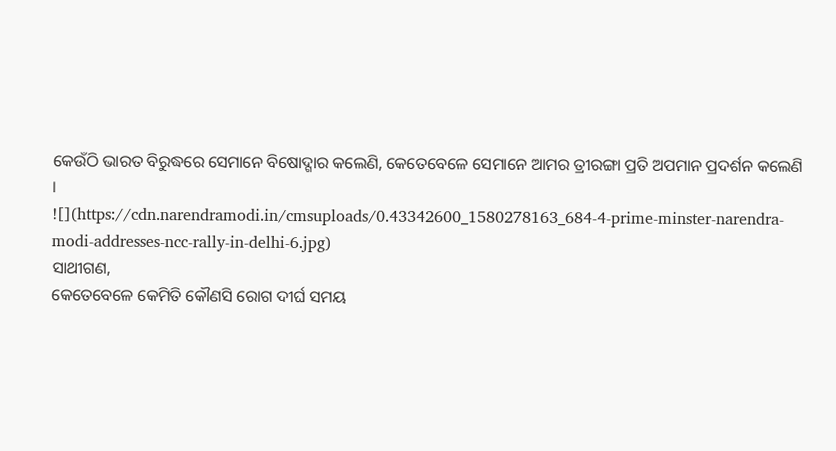କେଉଁଠି ଭାରତ ବିରୁଦ୍ଧରେ ସେମାନେ ବିଷୋଦ୍ଗାର କଲେଣି, କେତେବେଳେ ସେମାନେ ଆମର ତ୍ରୀରଙ୍ଗା ପ୍ରତି ଅପମାନ ପ୍ରଦର୍ଶନ କଲେଣି ।
![](https://cdn.narendramodi.in/cmsuploads/0.43342600_1580278163_684-4-prime-minster-narendra-modi-addresses-ncc-rally-in-delhi-6.jpg)
ସାଥୀଗଣ,
କେତେବେଳେ କେମିତି କୌଣସି ରୋଗ ଦୀର୍ଘ ସମୟ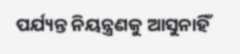ପର୍ଯ୍ୟନ୍ତ ନିୟନ୍ତ୍ରଣକୁ ଆସୁନାହିଁ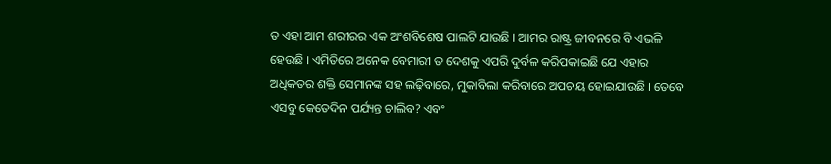ତ ଏହା ଆମ ଶରୀରର ଏକ ଅଂଶବିଶେଷ ପାଲଟି ଯାଉଛି । ଆମର ରାଷ୍ଟ୍ର ଜୀବନରେ ବି ଏଭଳି ହେଉଛି । ଏମିତିରେ ଅନେକ ବେମାରୀ ତ ଦେଶକୁ ଏପରି ଦୁର୍ବଳ କରିପକାଇଛି ଯେ ଏହାର ଅଧିକତର ଶକ୍ତି ସେମାନଙ୍କ ସହ ଲଢ଼ିବାରେ, ମୁକାବିଲା କରିବାରେ ଅପଚୟ ହୋଇଯାଉଛି । ତେବେ ଏସବୁ କେତେଦିନ ପର୍ଯ୍ୟନ୍ତ ଚାଲିବ? ଏବଂ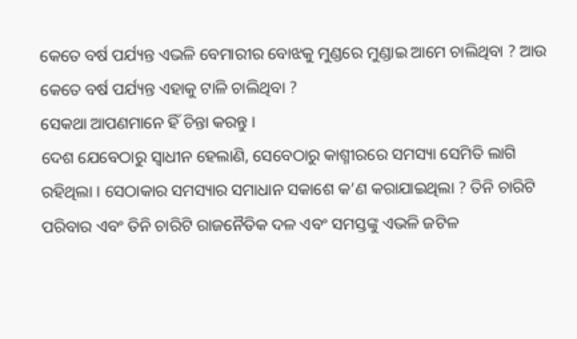କେତେ ବର୍ଷ ପର୍ଯ୍ୟନ୍ତ ଏଭଳି ବେମାରୀର ବୋଝକୁ ମୁଣ୍ଡରେ ମୁଣ୍ଡାଇ ଆମେ ଚାଲିଥିବା ? ଆଉ କେତେ ବର୍ଷ ପର୍ଯ୍ୟନ୍ତ ଏହାକୁ ଟାଳି ଚାଲିଥିବା ?
ସେକଥା ଆପଣମାନେ ହିଁ ଚିନ୍ତା କରନ୍ତୁ ।
ଦେଶ ଯେବେଠାରୁ ସ୍ୱାଧୀନ ହେଲାଣି, ସେବେଠାରୁ କାଶ୍ମୀରରେ ସମସ୍ୟା ସେମିତି ଲାଗି ରହିଥିଲା । ସେଠାକାର ସମସ୍ୟାର ସମାଧାନ ସକାଶେ କ’ଣ କରାଯାଇଥିଲା ? ତିନି ଚାରିଟି ପରିବାର ଏବଂ ତିନି ଚାରିଟି ରାଜନୈତିକ ଦଳ ଏବଂ ସମସ୍ତଙ୍କୁ ଏଭଳି ଜଟିଳ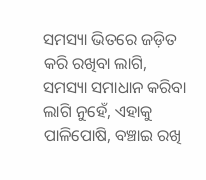ସମସ୍ୟା ଭିତରେ ଜଡ଼ିତ କରି ରଖିବା ଲାଗି, ସମସ୍ୟା ସମାଧାନ କରିବା ଲାଗି ନୁହେଁ, ଏହାକୁ ପାଳିପୋଷି, ବଞ୍ଚାଇ ରଖି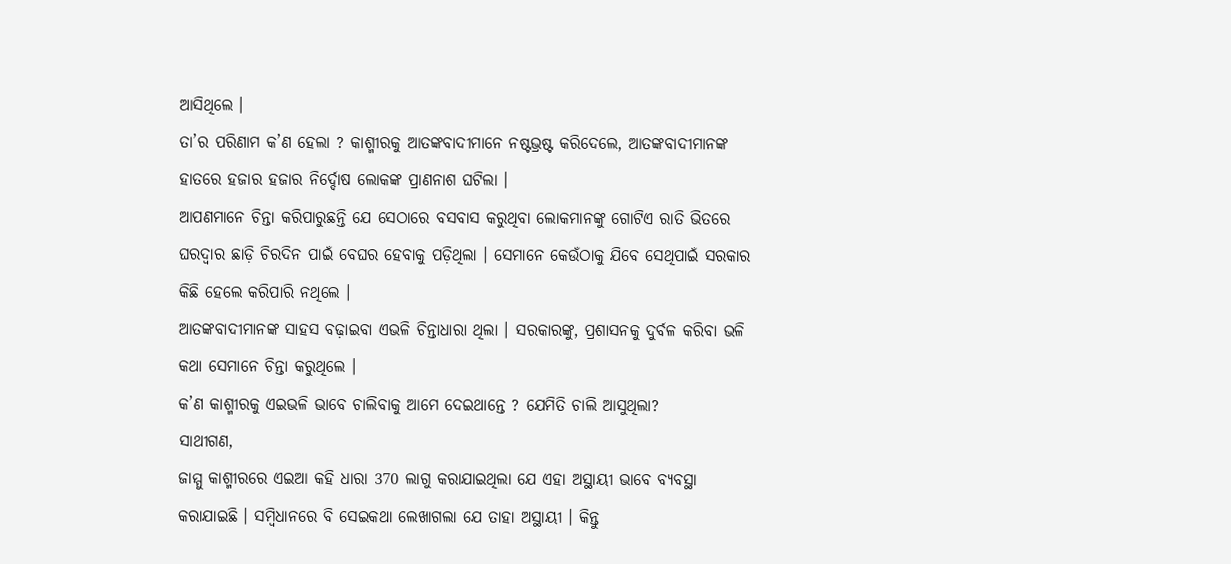ଆସିଥିଲେ ।
ତା’ର ପରିଣାମ କ’ଣ ହେଲା ? କାଶ୍ମୀରକୁ ଆତଙ୍କବାଦୀମାନେ ନଷ୍ଟଭ୍ରଷ୍ଟ କରିଦେଲେ, ଆତଙ୍କବାଦୀମାନଙ୍କ ହାତରେ ହଜାର ହଜାର ନିର୍ଦ୍ଦୋଷ ଲୋକଙ୍କ ପ୍ରାଣନାଶ ଘଟିଲା ।
ଆପଣମାନେ ଚିନ୍ତା କରିପାରୁଛନ୍ତି ଯେ ସେଠାରେ ବସବାସ କରୁଥିବା ଲୋକମାନଙ୍କୁ ଗୋଟିଏ ରାତି ଭିତରେ ଘରଦ୍ୱାର ଛାଡ଼ି ଚିରଦିନ ପାଇଁ ବେଘର ହେବାକୁ ପଡ଼ିଥିଲା । ସେମାନେ କେଉଁଠାକୁ ଯିବେ ସେଥିପାଇଁ ସରକାର କିଛି ହେଲେ କରିପାରି ନଥିଲେ ।
ଆତଙ୍କବାଦୀମାନଙ୍କ ସାହସ ବଢ଼ାଇବା ଏଭଳି ଚିନ୍ତାଧାରା ଥିଲା । ସରକାରଙ୍କୁ, ପ୍ରଶାସନକୁ ଦୁର୍ବଳ କରିବା ଭଳି କଥା ସେମାନେ ଚିନ୍ତା କରୁଥିଲେ ।
କ’ଣ କାଶ୍ମୀରକୁ ଏଇଭଳି ଭାବେ ଚାଲିବାକୁ ଆମେ ଦେଇଥାନ୍ତେ ? ଯେମିତି ଚାଲି ଆସୁଥିଲା?
ସାଥୀଗଣ,
ଜାମ୍ମୁ କାଶ୍ମୀରରେ ଏଇଆ କହି ଧାରା 370 ଲାଗୁ କରାଯାଇଥିଲା ଯେ ଏହା ଅସ୍ଥାୟୀ ଭାବେ ବ୍ୟବସ୍ଥା କରାଯାଇଛି । ସମ୍ବିଧାନରେ ବି ସେଇକଥା ଲେଖାଗଲା ଯେ ତାହା ଅସ୍ଥାୟୀ । କିନ୍ତୁ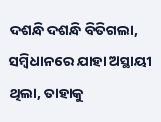ଦଶନ୍ଧି ଦଶନ୍ଧି ବିତିଗଲା, ସମ୍ବିଧାନରେ ଯାହା ଅସ୍ଥାୟୀ ଥିଲା, ତାହାକୁ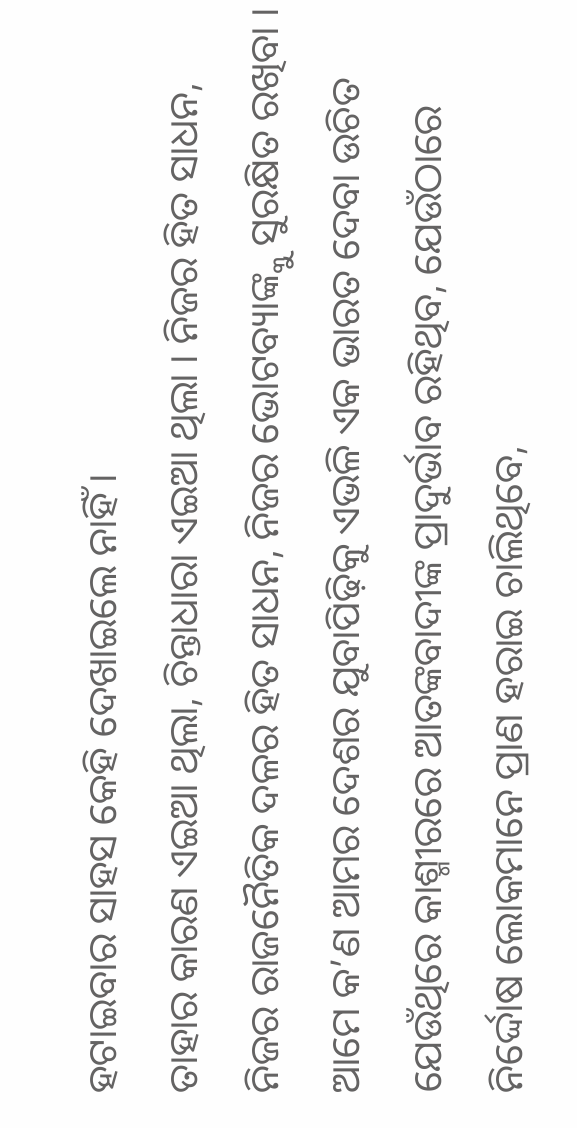ହଟାଇବାର ସାହସ କେହି ଦେଖାଇଲେ ନାହିଁ ।
ତାହାର କାରଣ ଏଇଆ ଥିଲା, ଚିନ୍ତାଧାରା ଏଇଆ ଥିଲା । ନିଜର ହିତ ସାଧନ, ନିଜର ରାଜନୈତିକ ଦଳର ହିତ ସାଧନ, ନିଜର ଭୋଟବ୍ୟାଙ୍କ୍କୁ ସୁରକ୍ଷିତ ରଖିବା ।
ଆମେ କ’ଣ ଆମର ଦେଶର ଯୁବାପିଢ଼ିକୁ ଏଭଳି ଏକ ଭାରତ ଦେବା ଉଚିତ ଯେଉଁଥିରେ କାଶ୍ମୀରରେ ଆତଙ୍କବାଦୀଙ୍କ ପ୍ରାଦୁର୍ଭାବ ରହିଥିବ, ଯେଉଁଠାରେ ନିର୍ଦ୍ଦୋଷ ଲୋକମାନେ ପ୍ରାଣ ହରାଇ ଚାଲିଥିବେ,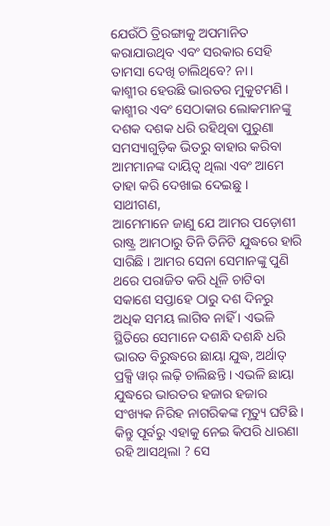ଯେଉଁଠି ତ୍ରିରଙ୍ଗାକୁ ଅପମାନିତ କରାଯାଉଥିବ ଏବଂ ସରକାର ସେହି ତାମସା ଦେଖି ଚାଲିଥିବେ? ନା ।
କାଶ୍ମୀର ହେଉଛି ଭାରତର ମୁକୁଟମଣି । କାଶ୍ମୀର ଏବଂ ସେଠାକାର ଲୋକମାନଙ୍କୁ ଦଶକ ଦଶକ ଧରି ରହିଥିବା ପୁରୁଣା ସମସ୍ୟାଗୁଡ଼ିକ ଭିତରୁ ବାହାର କରିବା ଆମମାନଙ୍କ ଦାୟିତ୍ୱ ଥିଲା ଏବଂ ଆମେ ତାହା କରି ଦେଖାଇ ଦେଇଛୁ ।
ସାଥୀଗଣ,
ଆମେମାନେ ଜାଣୁ ଯେ ଆମର ପଡ଼ୋଶୀ ରାଷ୍ଟ୍ର ଆମଠାରୁ ତିନି ତିନିଟି ଯୁଦ୍ଧରେ ହାରି ସାରିଛି । ଆମର ସେନା ସେମାନଙ୍କୁ ପୁଣି ଥରେ ପରାଜିତ କରି ଧୂଳି ଚାଟିବା ସକାଶେ ସପ୍ତାହେ ଠାରୁ ଦଶ ଦିନରୁ ଅଧିକ ସମୟ ଲାଗିବ ନାହିଁ । ଏଭଳି ସ୍ଥିତିରେ ସେମାନେ ଦଶନ୍ଧି ଦଶନ୍ଧି ଧରି ଭାରତ ବିରୁଦ୍ଧରେ ଛାୟା ଯୁଦ୍ଧ, ଅର୍ଥାତ୍ ପ୍ରକ୍ସି ୱାର୍ ଲଢ଼ି ଚାଲିଛନ୍ତି । ଏଭଳି ଛାୟା ଯୁଦ୍ଧରେ ଭାରତର ହଜାର ହଜାର ସଂଖ୍ୟକ ନିରିହ ନାଗରିକଙ୍କ ମୃତ୍ୟୁ ଘଟିଛି ।
କିନ୍ତୁ ପୂର୍ବରୁ ଏହାକୁ ନେଇ କିପରି ଧାରଣା ରହି ଆସଥିଲା ? ସେ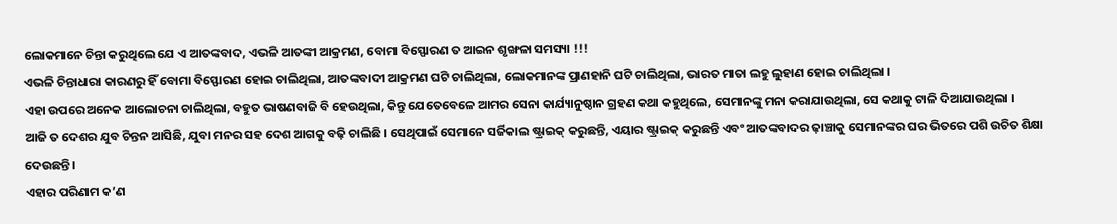ଲୋକମାନେ ଚିନ୍ତା କରୁଥିଲେ ଯେ ଏ ଆତଙ୍କବାଦ, ଏଭଳି ଆତଙ୍କୀ ଆକ୍ରମଣ, ବୋମା ବିସ୍ଫୋରଣ ତ ଆଇନ ଶୃଙ୍ଖଳା ସମସ୍ୟା !!!
ଏଭଳି ଚିନ୍ତାଧାରା କାରଣରୁ ହିଁ ବୋମା ବିସ୍ଫୋରଣ ହୋଇ ଚାଲିଥିଲା, ଆତଙ୍କବାଦୀ ଆକ୍ରମଣ ଘଟି ଚାଲିଥିଲା, ଲୋକମାନଙ୍କ ପ୍ରାଣହାନି ଘଟି ଚାଲିଥିଲା, ଭାରତ ମାତା ଲହୁ ଲୁହାଣ ହୋଇ ଚାଲିଥିଲା ।
ଏହା ଉପରେ ଅନେକ ଆଲୋଚନା ଚାଲିଥିଲା, ବହୁତ ଭାଷଣବାଜି ବି ହେଉଥିଲା, କିନ୍ତୁ ଯେତେବେଳେ ଆମର ସେନା କାର୍ଯ୍ୟାନୁଷ୍ଠାନ ଗ୍ରହଣ କଥା କହୁଥିଲେ, ସେମାନଙ୍କୁ ମନା କରାଯାଉଥିଲା, ସେ କଥାକୁ ଟାଳି ଦିଆଯାଉଥିଲା ।
ଆଜି ତ ଦେଶର ଯୁବ ଚିନ୍ତନ ଆସିଛି, ଯୁବା ମନର ସହ ଦେଶ ଆଗକୁ ବଢ଼ି ଚାଲିଛି । ସେଥିପାଇଁ ସେମାନେ ସର୍ଜିକାଲ ଷ୍ଟ୍ରାଇକ୍ କରୁଛନ୍ତି, ଏୟାର ଷ୍ଟ୍ରାଇକ୍ କରୁଛନ୍ତି ଏବଂ ଆତଙ୍କବାଦର ଢ଼ାଞ୍ଚାକୁ ସେମାନଙ୍କର ଘର ଭିତରେ ପଶି ଉଚିତ ଶିକ୍ଷା ଦେଉଛନ୍ତି ।
ଏହାର ପରିଣାମ କ’ଣ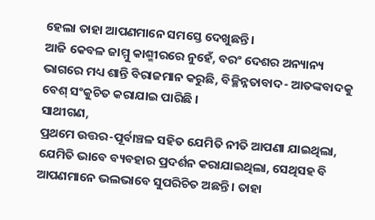ହେଲା ତାହା ଆପଣମାନେ ସମସ୍ତେ ଦେଖୁଛନ୍ତି ।
ଆଜି କେବଳ ଜାମ୍ମୁ କାଶ୍ମୀରରେ ନୁହେଁ, ବରଂ ଦେଶର ଅନ୍ୟାନ୍ୟ ଭାଗରେ ମଧ୍ୟ ଶାନ୍ତି ବିରାଜମାନ କରୁଛି, ବିଚ୍ଛିନ୍ନତାବାଦ- ଆତଙ୍କବାଦକୁ ବେଶ୍ ସଂକୁଚିତ କରାଯାଇ ପାରିଛି ।
ସାଥୀଗଣ,
ପ୍ରଥମେ ଉତ୍ତର-ପୂର୍ବାଞ୍ଚଳ ସହିତ ଯେମିତି ନୀତି ଆପଣା ଯାଇଥିଲା, ଯେମିତି ଭାବେ ବ୍ୟବହାର ପ୍ରଦର୍ଶନ କରାଯାଇଥିଲା, ସେଥିସହ ବି ଆପଣମାନେ ଭଲଭାବେ ସୁପରିଚିତ ଅଛନ୍ତି । ତାହା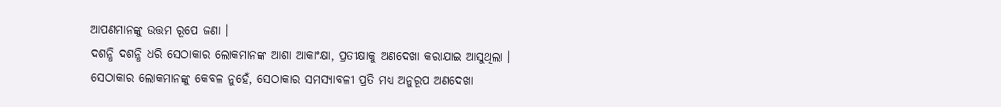ଆପଣମାନଙ୍କୁ ଉତ୍ତମ ରୂପେ ଜଣା ।
ଦଶନ୍ଧି ଦଶନ୍ଧି ଧରି ସେଠାକାର ଲୋକମାନଙ୍କ ଆଶା ଆକାଂକ୍ଷା, ପ୍ରତୀକ୍ଷାକୁ ଅଣଦେଖା କରାଯାଇ ଆସୁଥିଲା ।
ସେଠାକାର ଲୋକମାନଙ୍କୁ କେବଳ ନୁହେଁ, ସେଠାକାର ସମସ୍ୟାବଳୀ ପ୍ରତି ମଧ୍ୟ ଅନୁରୂପ ଅଣଦେଖା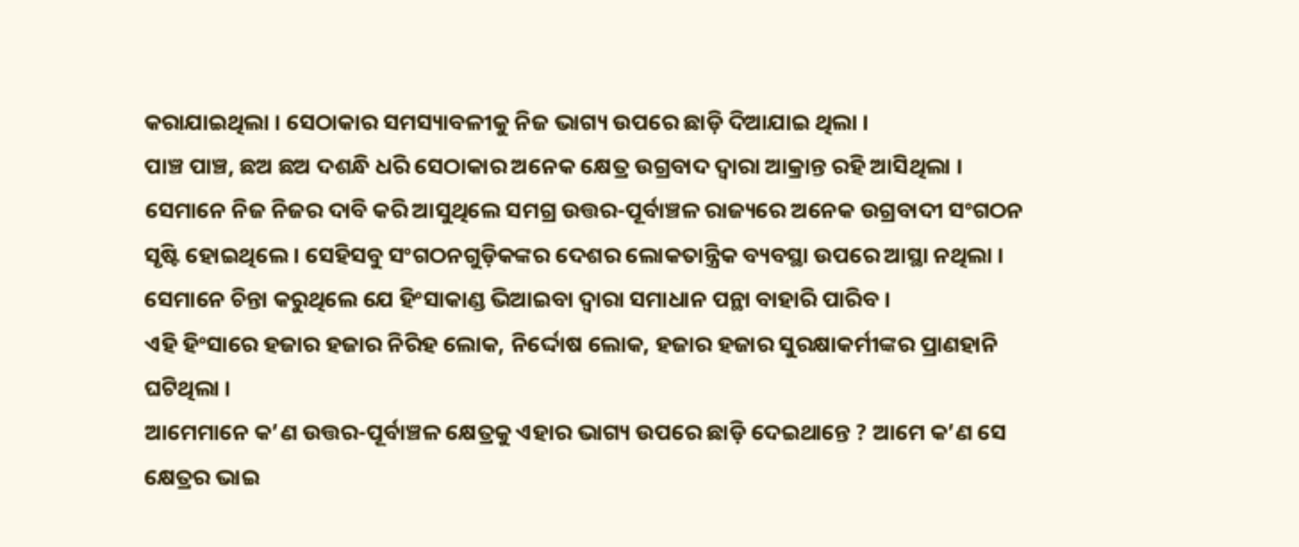କରାଯାଇଥିଲା । ସେଠାକାର ସମସ୍ୟାବଳୀକୁ ନିଜ ଭାଗ୍ୟ ଉପରେ ଛାଡ଼ି ଦିଆଯାଇ ଥିଲା ।
ପାଞ୍ଚ ପାଞ୍ଚ, ଛଅ ଛଅ ଦଶନ୍ଧି ଧରି ସେଠାକାର ଅନେକ କ୍ଷେତ୍ର ଉଗ୍ରବାଦ ଦ୍ୱାରା ଆକ୍ରାନ୍ତ ରହି ଆସିଥିଲା । ସେମାନେ ନିଜ ନିଜର ଦାବି କରି ଆସୁଥିଲେ ସମଗ୍ର ଉତ୍ତର-ପୂର୍ବାଞ୍ଚଳ ରାଜ୍ୟରେ ଅନେକ ଉଗ୍ରବାଦୀ ସଂଗଠନ ସୃଷ୍ଟି ହୋଇଥିଲେ । ସେହିସବୁ ସଂଗଠନଗୁଡ଼ିକଙ୍କର ଦେଶର ଲୋକତାନ୍ତ୍ରିକ ବ୍ୟବସ୍ଥା ଉପରେ ଆସ୍ଥା ନଥିଲା । ସେମାନେ ଚିନ୍ତା କରୁଥିଲେ ଯେ ହିଂସାକାଣ୍ଡ ଭିଆଇବା ଦ୍ୱାରା ସମାଧାନ ପନ୍ଥା ବାହାରି ପାରିବ ।
ଏହି ହିଂସାରେ ହଜାର ହଜାର ନିରିହ ଲୋକ, ନିର୍ଦ୍ଦୋଷ ଲୋକ, ହଜାର ହଜାର ସୁରକ୍ଷାକର୍ମୀଙ୍କର ପ୍ରାଣହାନି ଘଟିଥିଲା ।
ଆମେମାନେ କ’ଣ ଉତ୍ତର-ପୂର୍ବାଞ୍ଚଳ କ୍ଷେତ୍ରକୁ ଏହାର ଭାଗ୍ୟ ଉପରେ ଛାଡ଼ି ଦେଇଥାନ୍ତେ ? ଆମେ କ’ଣ ସେ କ୍ଷେତ୍ରର ଭାଇ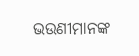ଭଉଣୀମାନଙ୍କ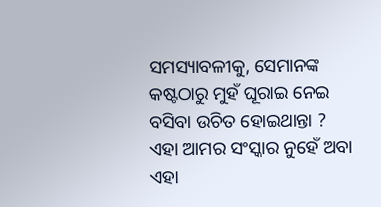ସମସ୍ୟାବଳୀକୁ, ସେମାନଙ୍କ କଷ୍ଟଠାରୁ ମୁହଁ ଘୂରାଇ ନେଇ ବସିବା ଉଚିତ ହୋଇଥାନ୍ତା ?
ଏହା ଆମର ସଂସ୍କାର ନୁହେଁ ଅବା ଏହା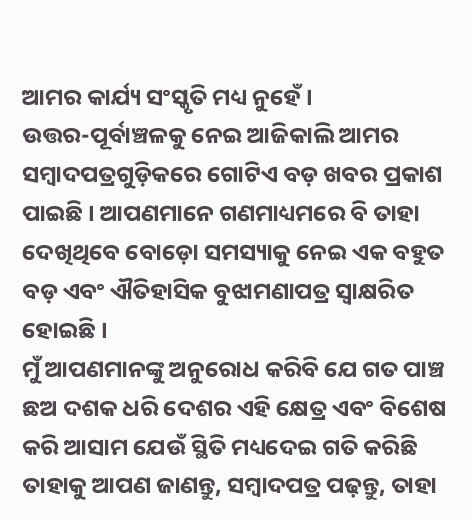ଆମର କାର୍ଯ୍ୟ ସଂସ୍କୃତି ମଧ୍ୟ ନୁହେଁ ।
ଉତ୍ତର-ପୂର୍ବାଞ୍ଚଳକୁ ନେଇ ଆଜିକାଲି ଆମର ସମ୍ବାଦପତ୍ରଗୁଡ଼ିକରେ ଗୋଟିଏ ବଡ଼ ଖବର ପ୍ରକାଶ ପାଇଛି । ଆପଣମାନେ ଗଣମାଧ୍ୟମରେ ବି ତାହା ଦେଖିଥିବେ ବୋଡ଼ୋ ସମସ୍ୟାକୁ ନେଇ ଏକ ବହୁତ ବଡ଼ ଏବଂ ଐତିହାସିକ ବୁଝାମଣାପତ୍ର ସ୍ୱାକ୍ଷରିତ ହୋଇଛି ।
ମୁଁ ଆପଣମାନଙ୍କୁ ଅନୁରୋଧ କରିବି ଯେ ଗତ ପାଞ୍ଚ ଛଅ ଦଶକ ଧରି ଦେଶର ଏହି କ୍ଷେତ୍ର ଏବଂ ବିଶେଷ କରି ଆସାମ ଯେଉଁ ସ୍ଥିତି ମଧ୍ୟଦେଇ ଗତି କରିଛି ତାହାକୁ ଆପଣ ଜାଣନ୍ତୁ, ସମ୍ବାଦପତ୍ର ପଢ଼ନ୍ତୁ, ତାହା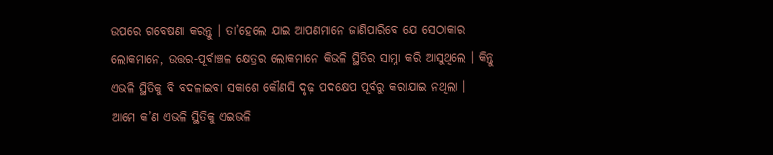ଉପରେ ଗବେଷଣା କରନ୍ତୁ । ତା’ହେଲେ ଯାଇ ଆପଣମାନେ ଜାଣିପାରିବେ ଯେ ସେଠାକାର ଲୋକମାନେ, ଉତ୍ତର-ପୂର୍ବାଞ୍ଚଳ କ୍ଷେତ୍ରର ଲୋକମାନେ କିଭଳି ସ୍ଥିତିର ସାମ୍ନା କରି ଆସୁଥିଲେ । କିନ୍ତୁ ଏଭଳି ସ୍ଥିତିକୁ ବି ବଦଳାଇବା ସକାଶେ କୌଣସି ଦୃଢ଼ ପଦକ୍ଷେପ ପୂର୍ବରୁ କରାଯାଇ ନଥିଲା ।
ଆମେ କ’ଣ ଏଭଳି ସ୍ଥିତିକୁ ଏଇଭଳି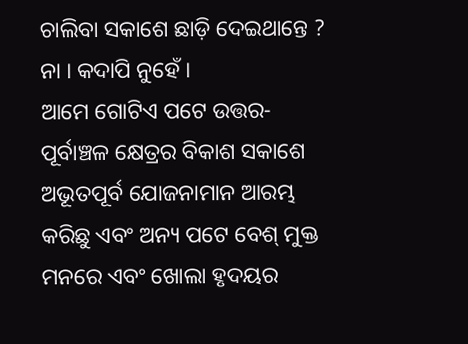ଚାଲିବା ସକାଶେ ଛାଡ଼ି ଦେଇଥାନ୍ତେ ?
ନା । କଦାପି ନୁହେଁ ।
ଆମେ ଗୋଟିଏ ପଟେ ଉତ୍ତର-ପୂର୍ବାଞ୍ଚଳ କ୍ଷେତ୍ରର ବିକାଶ ସକାଶେ ଅଭୂତପୂର୍ବ ଯୋଜନାମାନ ଆରମ୍ଭ କରିଛୁ ଏବଂ ଅନ୍ୟ ପଟେ ବେଶ୍ ମୁକ୍ତ ମନରେ ଏବଂ ଖୋଲା ହୃଦୟର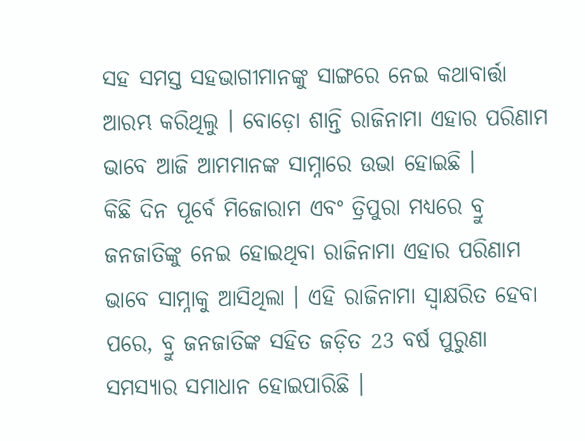ସହ ସମସ୍ତ ସହଭାଗୀମାନଙ୍କୁ ସାଙ୍ଗରେ ନେଇ କଥାବାର୍ତ୍ତା ଆରମ୍ଭ କରିଥିଲୁ । ବୋଡ଼ୋ ଶାନ୍ତି ରାଜିନାମା ଏହାର ପରିଣାମ ଭାବେ ଆଜି ଆମମାନଙ୍କ ସାମ୍ନାରେ ଉଭା ହୋଇଛି ।
କିଛି ଦିନ ପୂର୍ବେ ମିଜୋରାମ ଏବଂ ତ୍ରିପୁରା ମଧ୍ୟରେ ବ୍ରୁ ଜନଜାତିଙ୍କୁ ନେଇ ହୋଇଥିବା ରାଜିନାମା ଏହାର ପରିଣାମ ଭାବେ ସାମ୍ନାକୁ ଆସିଥିଲା । ଏହି ରାଜିନାମା ସ୍ୱାକ୍ଷରିତ ହେବା ପରେ, ବ୍ରୁ ଜନଜାତିଙ୍କ ସହିତ ଜଡ଼ିତ 23 ବର୍ଷ ପୁରୁଣା ସମସ୍ୟାର ସମାଧାନ ହୋଇପାରିଛି ।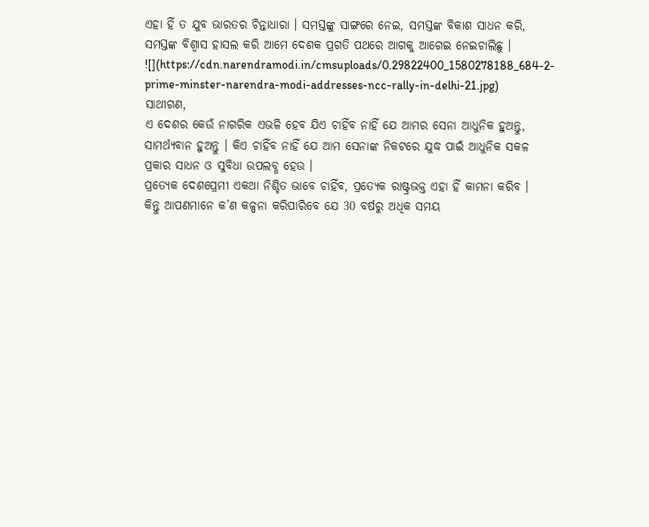ଏହା ହିଁ ତ ଯୁବ ଭାରତର ଚିନ୍ତାଧାରା । ସମସ୍ତଙ୍କୁ ସାଙ୍ଗରେ ନେଇ, ସମସ୍ତଙ୍କ ବିକାଶ ସାଧନ କରି, ସମସ୍ତଙ୍କ ବିଶ୍ୱାସ ହାସଲ କରି ଆମେ ଦେଶକ ପ୍ରଗତି ପଥରେ ଆଗକୁ ଆଗେଇ ନେଇଚାଲିଛୁ ।
![](https://cdn.narendramodi.in/cmsuploads/0.29822400_1580278188_684-2-prime-minster-narendra-modi-addresses-ncc-rally-in-delhi-21.jpg)
ସାଥୀଗଣ,
ଏ ଦେଶର କେଉଁ ନାଗରିକ ଏଭଳି ହେବ ଯିଏ ଚାହିଁବ ନାହିଁ ଯେ ଆମର ସେନା ଆଧୁନିକ ହୁଅନ୍ତୁ, ସାମର୍ଥ୍ୟବାନ ହୁଅନ୍ତୁ । କିଏ ଚାହିଁବ ନାହିଁ ଯେ ଆମ ସେନାଙ୍କ ନିକଟରେ ଯୁଦ୍ଧ ପାଇଁ ଆଧୁନିକ ସକଳ ପ୍ରକାର ସାଧନ ଓ ସୁବିଧା ଉପଲବ୍ଧ ହେଉ ।
ପ୍ରତ୍ୟେକ ଦେଶପ୍ରେମୀ ଏକଥା ନିଶ୍ଚିତ ଭାବେ ଚାହିଁବ, ପ୍ରତ୍ୟେକ ରାଷ୍ଟ୍ରଭକ୍ତ ଏହା ହିଁ କାମନା କରିବ ।
କିନ୍ତୁ ଆପଣମାନେ କ’ଣ କଳ୍ପନା କରିପାରିବେ ଯେ 30 ବର୍ଷରୁ ଅଧିକ ସମୟ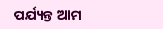ପର୍ଯ୍ୟନ୍ତ ଆମ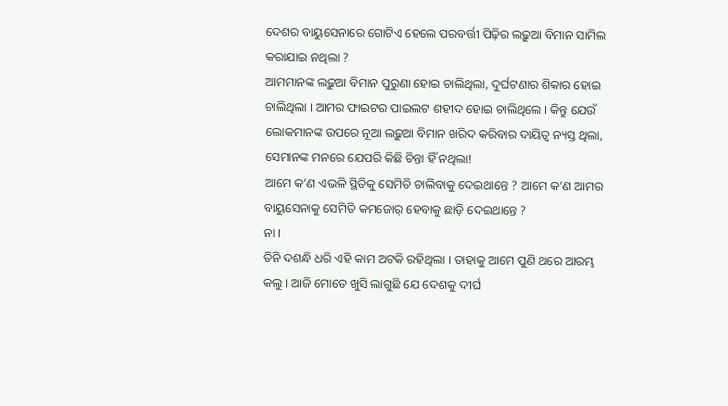ଦେଶର ବାୟୁସେନାରେ ଗୋଟିଏ ହେଲେ ପରବର୍ତ୍ତୀ ପିଢ଼ିର ଲଢ଼ୁଆ ବିମାନ ସାମିଲ କରାଯାଇ ନଥିଲା ?
ଆମମାନଙ୍କ ଲଢ଼ୁଆ ବିମାନ ପୁରୁଣା ହୋଇ ଚାଲିଥିଲା, ଦୁର୍ଘଟଣାର ଶିକାର ହୋଇ ଚାଲିଥିଲା । ଆମର ଫାଇଟର ପାଇଲଟ ଶହୀଦ ହୋଇ ଚାଲିଥିଲେ । କିନ୍ତୁ ଯେଉଁ ଲୋକମାନଙ୍କ ଉପରେ ନୂଆ ଲଢ଼ୁଆ ବିମାନ ଖରିଦ କରିବାର ଦାୟିତ୍ୱ ନ୍ୟସ୍ତ ଥିଲା, ସେମାନଙ୍କ ମନରେ ଯେପରି କିଛି ଚିନ୍ତା ହିଁ ନଥିଲା!
ଆମେ କ’ଣ ଏଭଳି ସ୍ଥିତିକୁ ସେମିତି ଚାଲିବାକୁ ଦେଇଥାନ୍ତେ ? ଆମେ କ’ଣ ଆମର ବାୟୁସେନାକୁ ସେମିତି କମଜୋର୍ ହେବାକୁ ଛାଡ଼ି ଦେଇଥାନ୍ତେ ?
ନା ।
ତିନି ଦଶନ୍ଧି ଧରି ଏହି କାମ ଅଟକି ରହିଥିଲା । ତାହାକୁ ଆମେ ପୁଣି ଥରେ ଆରମ୍ଭ କଲୁ । ଆଜି ମୋତେ ଖୁସି ଲାଗୁଛି ଯେ ଦେଶକୁ ଦୀର୍ଘ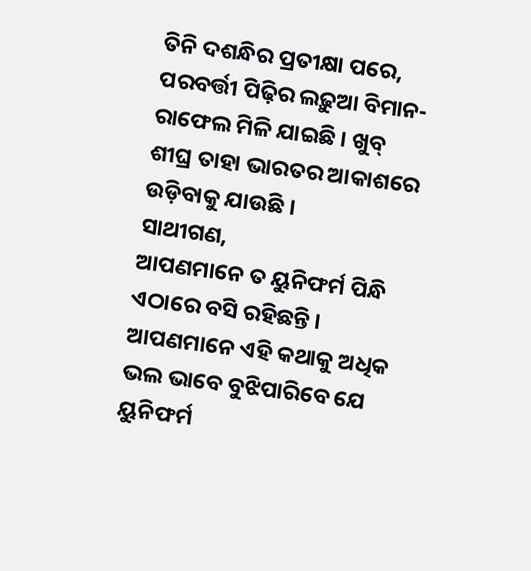ତିନି ଦଶନ୍ଧିର ପ୍ରତୀକ୍ଷା ପରେ, ପରବର୍ତ୍ତୀ ପିଢ଼ିର ଲଢ଼ୁଆ ବିମାନ- ରାଫେଲ ମିଳି ଯାଇଛି । ଖୁବ୍ ଶୀଘ୍ର ତାହା ଭାରତର ଆକାଶରେ ଉଡ଼ିବାକୁ ଯାଉଛି ।
ସାଥୀଗଣ,
ଆପଣମାନେ ତ ୟୁନିଫର୍ମ ପିନ୍ଧି ଏଠାରେ ବସି ରହିଛନ୍ତି । ଆପଣମାନେ ଏହି କଥାକୁ ଅଧିକ ଭଲ ଭାବେ ବୁଝିପାରିବେ ଯେ ୟୁନିଫର୍ମ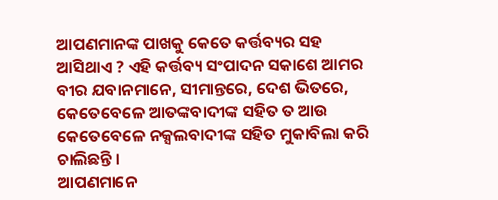ଆପଣମାନଙ୍କ ପାଖକୁ କେତେ କର୍ତ୍ତବ୍ୟର ସହ ଆସିଥାଏ ? ଏହି କର୍ତ୍ତବ୍ୟ ସଂପାଦନ ସକାଶେ ଆମର ବୀର ଯବାନମାନେ, ସୀମାନ୍ତରେ, ଦେଶ ଭିତରେ, କେତେବେଳେ ଆତଙ୍କବାଦୀଙ୍କ ସହିତ ତ ଆଉ କେତେବେଳେ ନକ୍ସଲବାଦୀଙ୍କ ସହିତ ମୁକାବିଲା କରି ଚାଲିଛନ୍ତି ।
ଆପଣମାନେ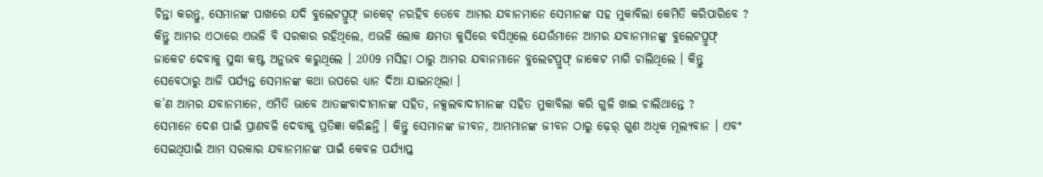ଚିନ୍ତା କରନ୍ତୁ, ସେମାନଙ୍କ ପାଖରେ ଯଦି ବୁଲେଟପ୍ରୁଫ୍ ଜାକେଟ୍ ନରହିବ ତେବେ ଆମର ଯବାନମାନେ ସେମାନଙ୍କ ସହ ମୁକାବିଲା କେମିତି କରିପାରିବେ ?
କିନ୍ତୁ ଆମର ଏଠାରେ ଏଭଳି ବି ସରକାର ରହିଥିଲେ, ଏଭଳି ଲୋକ କ୍ଷମତା କୁର୍ସିରେ ବସିଥିଲେ ଯେଉଁମାନେ ଆମର ଯବାନମାନଙ୍କୁ ବୁଲେଟପ୍ରୁଫ୍ ଜାକେଟ ଦେବାକୁ ସୁଦ୍ଧା କଷ୍ଟ ଅନୁଭବ କରୁଥିଲେ । 2009 ମସିହା ଠାରୁ ଆମର ଯବାନମାନେ ବୁଲେଟପ୍ରୁଫ୍ ଜାକେଟ ମାଗି ଚାଲିଥିଲେ । କିନ୍ତୁ ସେବେଠାରୁ ଆଜି ପର୍ଯ୍ୟନ୍ତ ସେମାନଙ୍କ କଥା ଉପରେ ଧ୍ୟାନ ଦିଆ ଯାଇନଥିଲା ।
କ’ଣ ଆମର ଯବାନମାନେ, ଏମିତି ଭାବେ ଆତଙ୍କବାଦୀମାନଙ୍କ ସହିତ, ନକ୍ସଲବାଦୀମାନଙ୍କ ସହିତ ମୁକାବିଲା କରି ଗୁଳି ଖାଇ ଚାଲିଥାନ୍ତେ ?
ସେମାନେ ଦେଶ ପାଇଁ ପ୍ରାଣବଳି ଦେବାକୁ ପ୍ରତିଜ୍ଞା କରିଛନ୍ତି । କିନ୍ତୁ ସେମାନଙ୍କ ଜୀବନ, ଆମମାନଙ୍କ ଜୀବନ ଠାରୁ ଢ଼େର୍ ଗୁଣ ଅଧିକ ମୂଲ୍ୟବାନ । ଏବଂ ସେଇଥିପାଇଁ ଆମ ସରକାର ଯବାନମାନଙ୍କ ପାଇଁ କେବଳ ପର୍ଯ୍ୟାପ୍ତ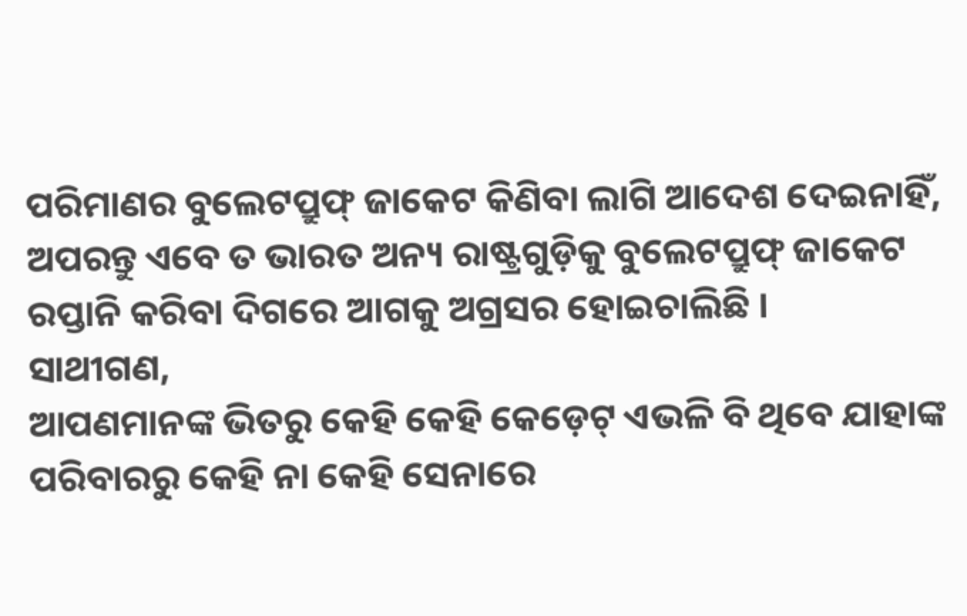ପରିମାଣର ବୁଲେଟପ୍ରୁଫ୍ ଜାକେଟ କିଣିବା ଲାଗି ଆଦେଶ ଦେଇନାହିଁ, ଅପରନ୍ତୁ ଏବେ ତ ଭାରତ ଅନ୍ୟ ରାଷ୍ଟ୍ରଗୁଡ଼ିକୁ ବୁଲେଟପ୍ରୁଫ୍ ଜାକେଟ ରପ୍ତାନି କରିବା ଦିଗରେ ଆଗକୁ ଅଗ୍ରସର ହୋଇଚାଲିଛି ।
ସାଥୀଗଣ,
ଆପଣମାନଙ୍କ ଭିତରୁ କେହି କେହି କେଡ଼େଟ୍ ଏଭଳି ବି ଥିବେ ଯାହାଙ୍କ ପରିବାରରୁ କେହି ନା କେହି ସେନାରେ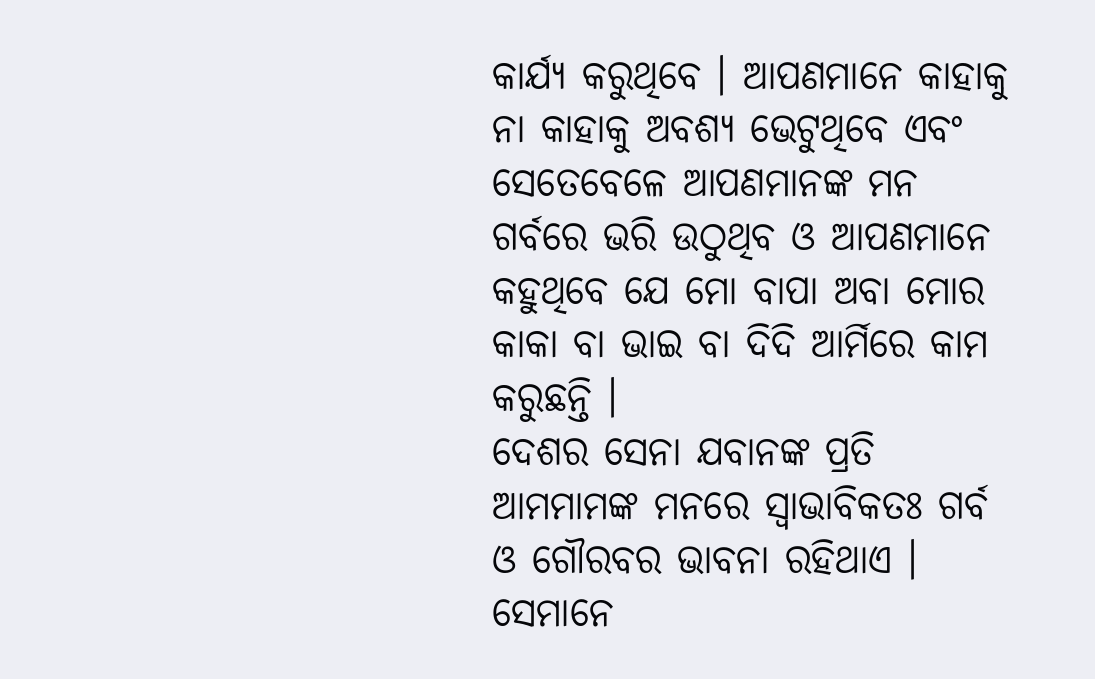କାର୍ଯ୍ୟ କରୁଥିବେ । ଆପଣମାନେ କାହାକୁ ନା କାହାକୁ ଅବଶ୍ୟ ଭେଟୁଥିବେ ଏବଂ ସେତେବେଳେ ଆପଣମାନଙ୍କ ମନ ଗର୍ବରେ ଭରି ଉଠୁଥିବ ଓ ଆପଣମାନେ କହୁଥିବେ ଯେ ମୋ ବାପା ଅବା ମୋର କାକା ବା ଭାଇ ବା ଦିଦି ଆର୍ମିରେ କାମ କରୁଛନ୍ତି ।
ଦେଶର ସେନା ଯବାନଙ୍କ ପ୍ରତି ଆମମାମଙ୍କ ମନରେ ସ୍ୱାଭାବିକତଃ ଗର୍ବ ଓ ଗୌରବର ଭାବନା ରହିଥାଏ । ସେମାନେ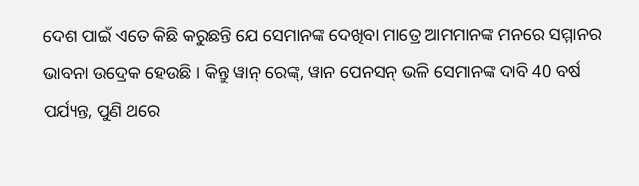ଦେଶ ପାଇଁ ଏତେ କିଛି କରୁଛନ୍ତି ଯେ ସେମାନଙ୍କ ଦେଖିବା ମାତ୍ରେ ଆମମାନଙ୍କ ମନରେ ସମ୍ମାନର ଭାବନା ଉଦ୍ରେକ ହେଉଛି । କିନ୍ତୁ ୱାନ୍ ରେଙ୍କ୍, ୱାନ ପେନସନ୍ ଭଳି ସେମାନଙ୍କ ଦାବି 40 ବର୍ଷ ପର୍ଯ୍ୟନ୍ତ, ପୁଣି ଥରେ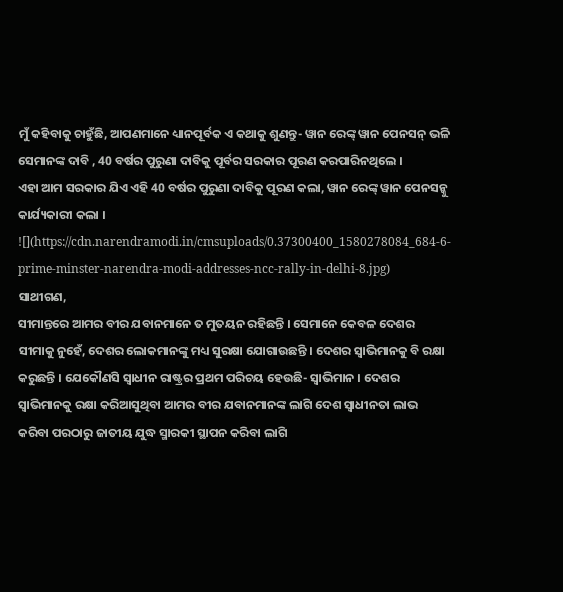ମୁଁ କହିବାକୁ ଚାହୁଁଛି, ଆପଣମାନେ ଧ୍ୟାନପୂର୍ବକ ଏ କଥାକୁ ଶୁଣନ୍ତୁ- ୱାନ ରେଙ୍କ୍ ୱାନ ପେନସନ୍ ଭଳି ସେମାନଙ୍କ ଦାବି , 40 ବର୍ଷର ପୁରୁଣା ଦାବିକୁ ପୂର୍ବର ସରକାର ପୂରଣ କରପାରିନଥିଲେ ।
ଏହା ଆମ ସରକାର ଯିଏ ଏହି 40 ବର୍ଷର ପୁରୁଣା ଦାବିକୁ ପୂରଣ କଲା, ୱାନ ରେଙ୍କ୍ ୱାନ ପେନସନ୍କୁ କାର୍ଯ୍ୟକାରୀ କଲା ।
![](https://cdn.narendramodi.in/cmsuploads/0.37300400_1580278084_684-6-prime-minster-narendra-modi-addresses-ncc-rally-in-delhi-8.jpg)
ସାଥୀଗଣ,
ସୀମାନ୍ତରେ ଆମର ବୀର ଯବାନମାନେ ତ ମୁତୟନ ରହିଛନ୍ତି । ସେମାନେ କେବଳ ଦେଶର ସୀମାକୁ ନୁହେଁ, ଦେଶର ଲୋକମାନଙ୍କୁ ମଧ୍ୟ ସୁରକ୍ଷା ଯୋଗାଉଛନ୍ତି । ଦେଶର ସ୍ୱାଭିମାନକୁ ବି ରକ୍ଷା କରୁଛନ୍ତି । ଯେକୌଣସି ସ୍ୱାଧୀନ ରାଷ୍ଟ୍ରର ପ୍ରଥମ ପରିଚୟ ହେଉଛି- ସ୍ୱାଭିମାନ । ଦେଶର ସ୍ୱାଭିମାନକୁ ରକ୍ଷା କରିଆସୁଥିବା ଆମର ବୀର ଯବାନମାନଙ୍କ ଲାଗି ଦେଶ ସ୍ୱାଧୀନତା ଲାଭ କରିବା ପରଠାରୁ ଜାତୀୟ ଯୁଦ୍ଧ ସ୍ମାରକୀ ସ୍ଥାପନ କରିବା ଲାଗି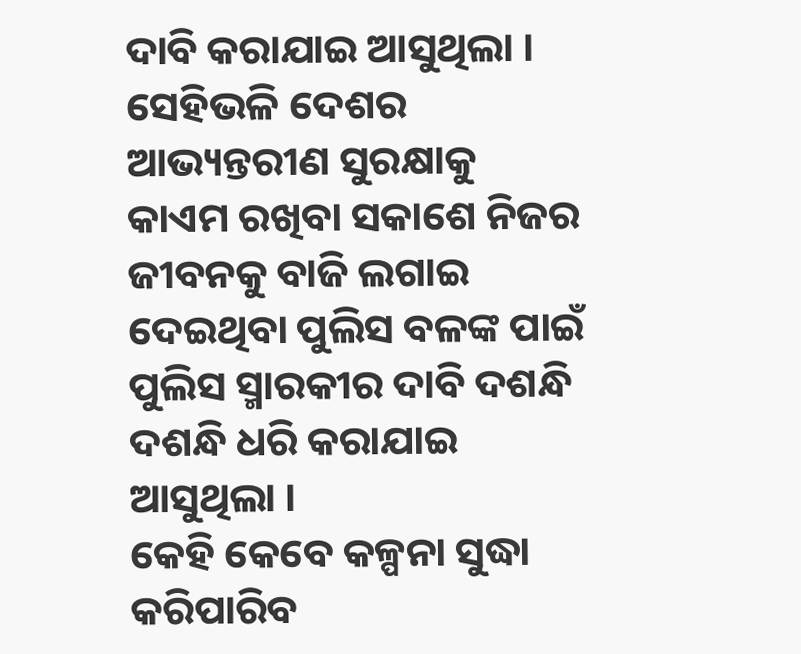ଦାବି କରାଯାଇ ଆସୁଥିଲା । ସେହିଭଳି ଦେଶର ଆଭ୍ୟନ୍ତରୀଣ ସୁରକ୍ଷାକୁ କାଏମ ରଖିବା ସକାଶେ ନିଜର ଜୀବନକୁ ବାଜି ଲଗାଇ ଦେଇଥିବା ପୁଲିସ ବଳଙ୍କ ପାଇଁ ପୁଲିସ ସ୍ମାରକୀର ଦାବି ଦଶନ୍ଧି ଦଶନ୍ଧି ଧରି କରାଯାଇ ଆସୁଥିଲା ।
କେହି କେବେ କଳ୍ପନା ସୁଦ୍ଧା କରିପାରିବ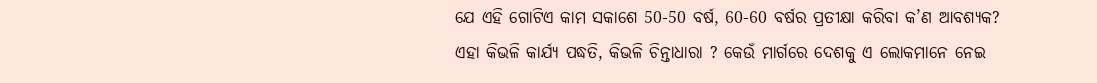ଯେ ଏହି ଗୋଟିଏ କାମ ସକାଶେ 50-50 ବର୍ଷ, 60-60 ବର୍ଷର ପ୍ରତୀକ୍ଷା କରିବା କ’ଣ ଆବଶ୍ୟକ?
ଏହା କିଭଳି କାର୍ଯ୍ୟ ପଦ୍ଧତି, କିଭଳି ଚିନ୍ତାଧାରା ? କେଉଁ ମାର୍ଗରେ ଦେଶକୁ ଏ ଲୋକମାନେ ନେଇ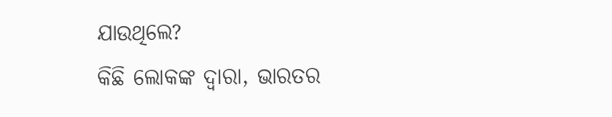ଯାଉଥିଲେ?
କିଛି ଲୋକଙ୍କ ଦ୍ୱାରା, ଭାରତର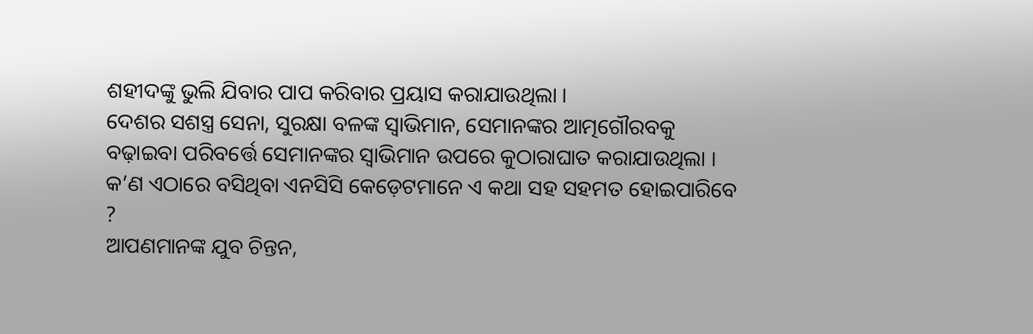ଶହୀଦଙ୍କୁ ଭୁଲି ଯିବାର ପାପ କରିବାର ପ୍ରୟାସ କରାଯାଉଥିଲା ।
ଦେଶର ସଶସ୍ତ୍ର ସେନା, ସୁରକ୍ଷା ବଳଙ୍କ ସ୍ୱାଭିମାନ, ସେମାନଙ୍କର ଆତ୍ମଗୌରବକୁ ବଢ଼ାଇବା ପରିବର୍ତ୍ତେ ସେମାନଙ୍କର ସ୍ୱାଭିମାନ ଉପରେ କୁଠାରାଘାତ କରାଯାଉଥିଲା ।
କ’ଣ ଏଠାରେ ବସିଥିବା ଏନସିସି କେଡ଼େଟମାନେ ଏ କଥା ସହ ସହମତ ହୋଇପାରିବେ ?
ଆପଣମାନଙ୍କ ଯୁବ ଚିନ୍ତନ,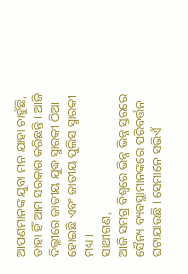ଆପଣମାନଙ୍କ ଯୁବା ମନ ଯାହା ଚାହୁଁଛି, ତାହା ହିଁ ଆମ ସରକାର କରିଛନ୍ତି । ଆଜି ଦିଲ୍ଳୀରେ ଜାତୀୟ ଯୁଦ୍ଧ ସ୍ମାରକୀ ଠିଆ ହୋଇଛି ଏବଂ ଜାତୀୟ ପୁଲିସ ସ୍ମାରକୀ ମଧ୍ୟ ।
ସାଥୀଗଣ,
ଆଜି ସମଗ୍ର ବିଶ୍ୱରେ ଭିନ୍ନ ଭିନ୍ନ ସ୍ତରରେ ସୈନ୍ୟ ବ୍ୟବସ୍ଥାମାନଙ୍କରେ ପରିବର୍ତ୍ତନ ଘଟାଯାଉଛି । ସେମାନେ ସଭିଏଁ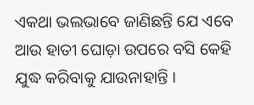ଏକଥା ଭଲଭାବେ ଜାଣିଛନ୍ତି ଯେ ଏବେ ଆଉ ହାତୀ ଘୋଡ଼ା ଉପରେ ବସି କେହି ଯୁଦ୍ଧ କରିବାକୁ ଯାଉନାହାନ୍ତି ।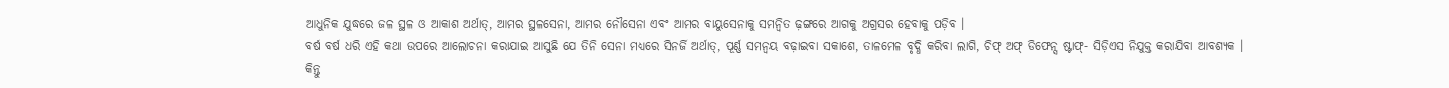ଆଧୁନିକ ଯୁଦ୍ଧରେ ଜଳ ସ୍ଥଳ ଓ ଆକାଶ ଅର୍ଥାତ୍, ଆମର ସ୍ଥଳସେନା, ଆମର ନୌସେନା ଏବଂ ଆମର ବାୟୁସେନାକୁ ସମନ୍ୱିତ ଢ଼ଙ୍ଗରେ ଆଗକୁ ଅଗ୍ରସର ହେବାକୁ ପଡ଼ିବ ।
ବର୍ଷ ବର୍ଷ ଧରି ଏହି କଥା ଉପରେ ଆଲୋଚନା କରାଯାଇ ଆସୁଛି ଯେ ତିନି ସେନା ମଧ୍ୟରେ ସିନର୍ଜି ଅର୍ଥାତ୍, ପୂର୍ଣ୍ଣ ସମନ୍ୱୟ ବଢ଼ାଇବା ସକାଶେ, ତାଳମେଳ ବୃଦ୍ଧି କରିବା ଲାଗି, ଚିଫ୍ ଅଫ୍ ଡିଫେନ୍ସ ଷ୍ଟାଫ୍- ସିଡ଼ିଏସ ନିଯୁକ୍ତ କରାଯିବା ଆବଶ୍ୟକ ।
କିନ୍ତୁ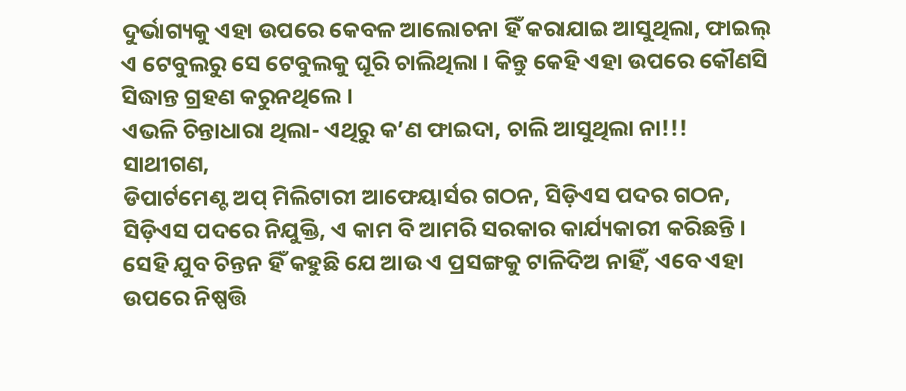ଦୁର୍ଭାଗ୍ୟକୁ ଏହା ଉପରେ କେବଳ ଆଲୋଚନା ହିଁ କରାଯାଇ ଆସୁଥିଲା, ଫାଇଲ୍ ଏ ଟେବୁଲରୁ ସେ ଟେବୁଲକୁ ଘୂରି ଚାଲିଥିଲା । କିନ୍ତୁ କେହି ଏହା ଉପରେ କୌଣସି ସିଦ୍ଧାନ୍ତ ଗ୍ରହଣ କରୁନଥିଲେ ।
ଏଭଳି ଚିନ୍ତାଧାରା ଥିଲା- ଏଥିରୁ କ’ଣ ଫାଇଦା, ଚାଲି ଆସୁଥିଲା ନା!!!
ସାଥୀଗଣ,
ଡିପାର୍ଟମେଣ୍ଟ ଅପ୍ ମିଲିଟାରୀ ଆଫେୟାର୍ସର ଗଠନ, ସିଡ଼ିଏସ ପଦର ଗଠନ, ସିଡ଼ିଏସ ପଦରେ ନିଯୁକ୍ତି, ଏ କାମ ବି ଆମରି ସରକାର କାର୍ଯ୍ୟକାରୀ କରିଛନ୍ତି ।
ସେହି ଯୁବ ଚିନ୍ତନ ହିଁ କହୁଛି ଯେ ଆଉ ଏ ପ୍ରସଙ୍ଗକୁ ଟାଳିଦିଅ ନାହିଁ, ଏବେ ଏହା ଉପରେ ନିଷ୍ପତ୍ତି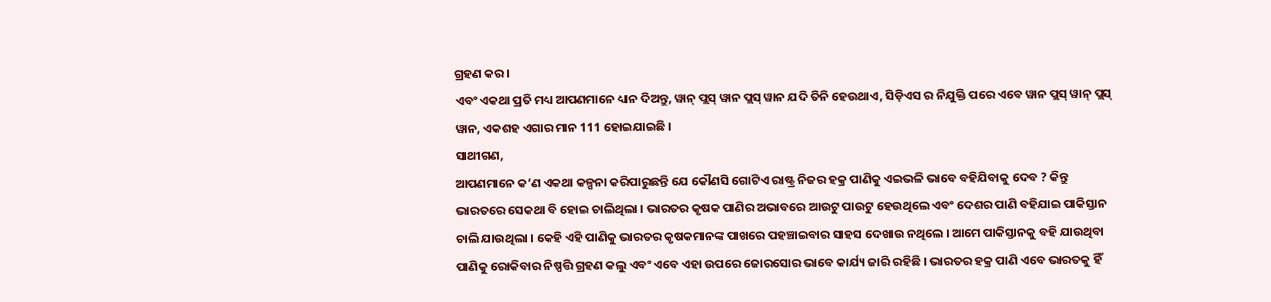ଗ୍ରହଣ କର ।
ଏବଂ ଏକଥା ପ୍ରତି ମଧ୍ୟ ଆପଣମାନେ ଧ୍ୟାନ ଦିଅନ୍ତୁ, ୱାନ୍ ପ୍ଲସ୍ ୱାନ ପ୍ଲସ୍ ୱାନ ଯଦି ତିନି ହେଉଥାଏ, ସିଡ଼ିଏସ ର ନିଯୁକ୍ତି ପରେ ଏବେ ୱାନ ପ୍ଲସ୍ ୱାନ୍ ପ୍ଲସ୍ ୱାନ, ଏକଶହ ଏଗାର ମାନ 111 ହୋଇଯାଇଛି ।
ସାଥୀଗଣ,
ଆପଣମାନେ କ’ଣ ଏକଥା କଳ୍ପନା କରିପାରୁଛନ୍ତି ଯେ କୌଣସି ଗୋଟିଏ ରାଷ୍ଟ୍ର ନିଜର ହକ୍ର ପାଣିକୁ ଏଇଭଳି ଭାବେ ବହିଯିବାକୁ ଦେବ ? କିନ୍ତୁ ଭାରତରେ ସେକଥା ବି ହୋଇ ଚାଲିଥିଲା । ଭାରତର କୃଷକ ପାଣିର ଅଭାବରେ ଆଉଟୁ ପାଉଟୁ ହେଉଥିଲେ ଏବଂ ଦେଶର ପାଣି ବହିଯାଇ ପାକିସ୍ତାନ ଚାଲି ଯାଉଥିଲା । କେହି ଏହି ପାଣିକୁ ଭାରତର କୃଷକମାନଙ୍କ ପାଖରେ ପହଞ୍ଚାଇବାର ସାହସ ଦେଖାଉ ନଥିଲେ । ଆମେ ପାକିସ୍ତାନକୁ ବହି ଯାଉଥିବା ପାଣିକୁ ରୋକିବାର ନିଷ୍ପତ୍ତି ଗ୍ରହଣ କଲୁ ଏବଂ ଏବେ ଏହା ଉପରେ ଜୋରସୋର ଭାବେ କାର୍ଯ୍ୟ ଜାରି ରହିଛି । ଭାରତର ହକ୍ର ପାଣି ଏବେ ଭାରତକୁ ହିଁ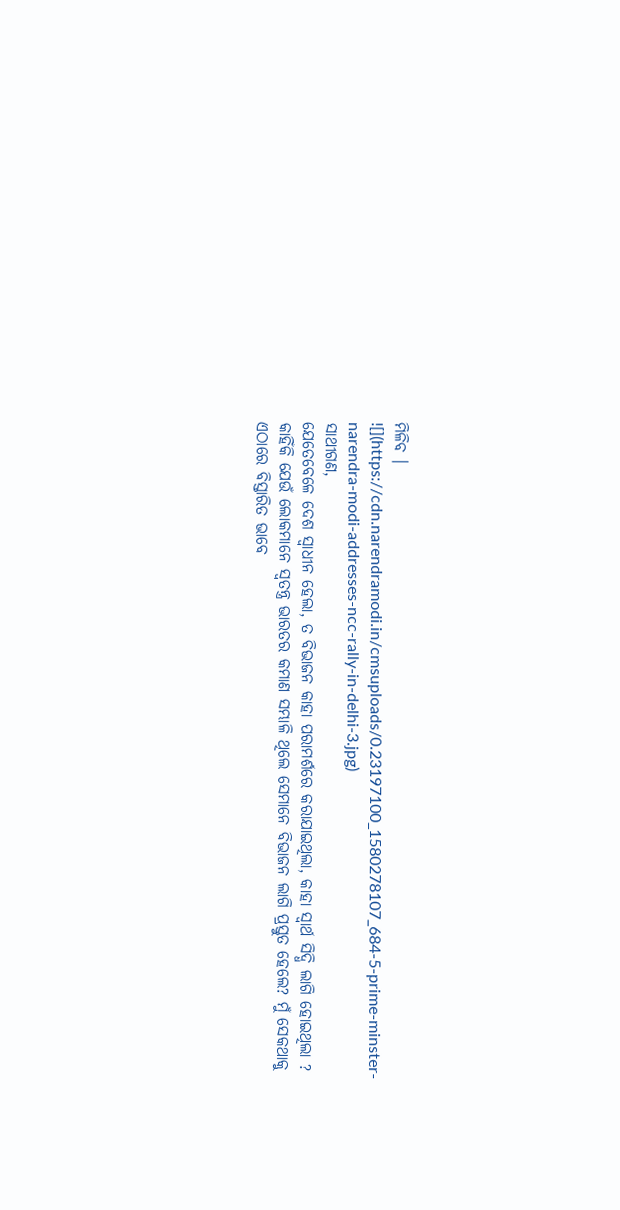ମିଳିବ ।
![](https://cdn.narendramodi.in/cmsuploads/0.23197100_1580278107_684-5-prime-minster-narendra-modi-addresses-ncc-rally-in-delhi-3.jpg)
ସାଥୀଗଣ,
ଯେତେବେଳେ ଦେଶ ସ୍ୱାଧୀନ ହେଲା, ତ ବିଭାଜନ କାହା ପରାମର୍ଶରେ କରାଯାଇଥିଲା, କାହା ସ୍ୱାର୍ଥ ସିଦ୍ଧି ଲାଗି ହୋଇଥିଲା ? କାହିଁକି ଯେଉଁ ଲୋକମାନେ ସ୍ୱତନ୍ତ୍ର ଭାରତର କମାଣ ସମ୍ଭାଳି ଥିଲେ ସେମାନେ ବିଭାଜନ ଲାଗି ପ୍ରସ୍ତୁତ ହେଲେ? ମୁଁ ସେକଥାକୁ ଏଠାରେ ବିସ୍ତାରିତ ଭାବେ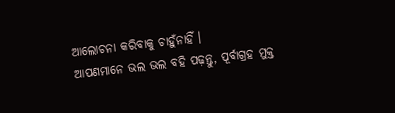ଆଲୋଚନା କରିବାକୁ ଚାହୁଁନାହିଁ ।
ଆପଣମାନେ ଭଲ ଭଲ ବହି ପଢ଼ନ୍ତୁ, ପୂର୍ବାଗ୍ରହ ମୁକ୍ତ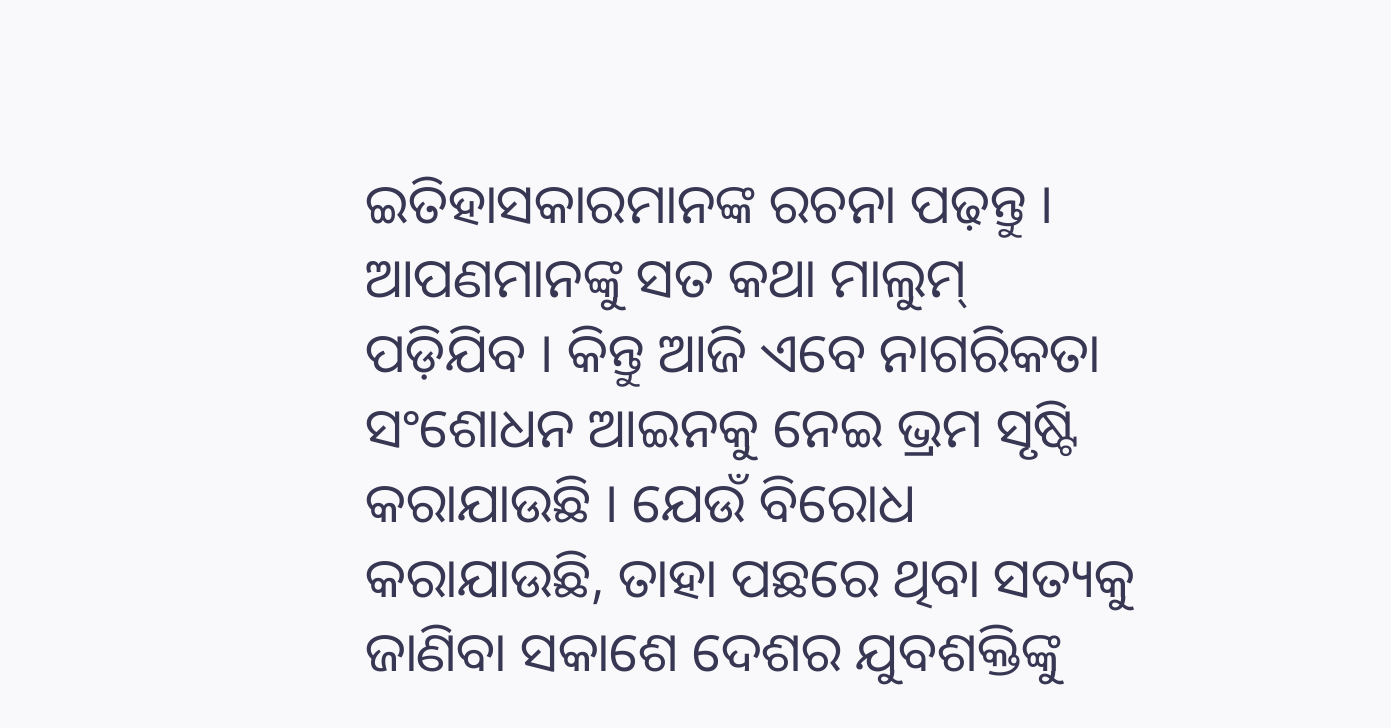ଇତିହାସକାରମାନଙ୍କ ରଚନା ପଢ଼ନ୍ତୁ । ଆପଣମାନଙ୍କୁ ସତ କଥା ମାଲୁମ୍ ପଡ଼ିଯିବ । କିନ୍ତୁ ଆଜି ଏବେ ନାଗରିକତା ସଂଶୋଧନ ଆଇନକୁ ନେଇ ଭ୍ରମ ସୃଷ୍ଟି କରାଯାଉଛି । ଯେଉଁ ବିରୋଧ କରାଯାଉଛି, ତାହା ପଛରେ ଥିବା ସତ୍ୟକୁ ଜାଣିବା ସକାଶେ ଦେଶର ଯୁବଶକ୍ତିଙ୍କୁ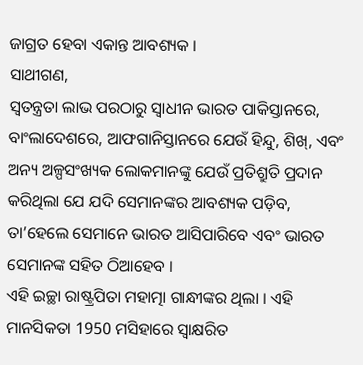ଜାଗ୍ରତ ହେବା ଏକାନ୍ତ ଆବଶ୍ୟକ ।
ସାଥୀଗଣ,
ସ୍ୱତନ୍ତ୍ରତା ଲାଭ ପରଠାରୁ ସ୍ୱାଧୀନ ଭାରତ ପାକିସ୍ତାନରେ, ବାଂଲାଦେଶରେ, ଆଫଗାନିସ୍ତାନରେ ଯେଉଁ ହିନ୍ଦୁ, ଶିଖ୍, ଏବଂ ଅନ୍ୟ ଅଳ୍ପସଂଖ୍ୟକ ଲୋକମାନଙ୍କୁ ଯେଉଁ ପ୍ରତିଶ୍ରୁତି ପ୍ରଦାନ କରିଥିଲା ଯେ ଯଦି ସେମାନଙ୍କର ଆବଶ୍ୟକ ପଡ଼ିବ, ତା’ହେଲେ ସେମାନେ ଭାରତ ଆସିପାରିବେ ଏବଂ ଭାରତ ସେମାନଙ୍କ ସହିତ ଠିଆହେବ ।
ଏହି ଇଚ୍ଛା ରାଷ୍ଟ୍ରପିତା ମହାତ୍ମା ଗାନ୍ଧୀଙ୍କର ଥିଲା । ଏହି ମାନସିକତା 1950 ମସିହାରେ ସ୍ୱାକ୍ଷରିତ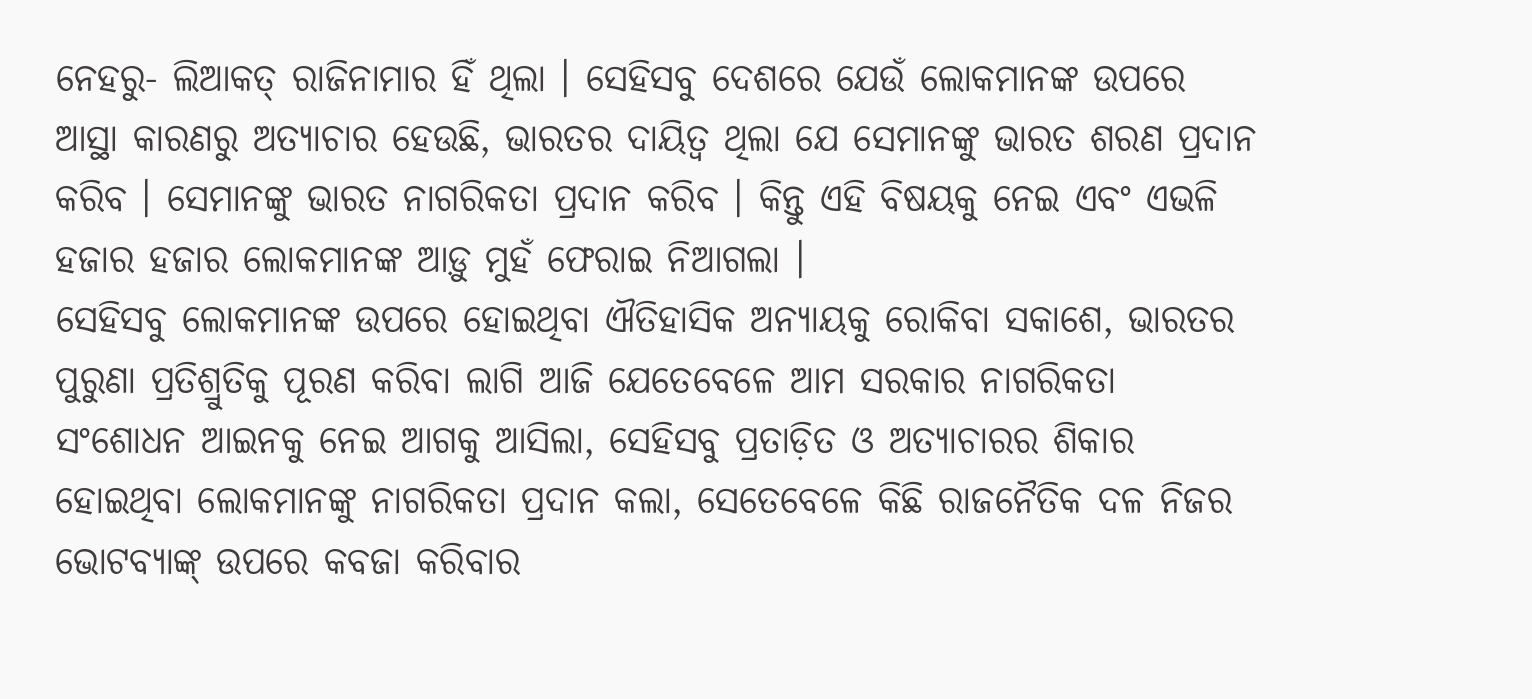ନେହରୁ- ଲିଆକତ୍ ରାଜିନାମାର ହିଁ ଥିଲା । ସେହିସବୁ ଦେଶରେ ଯେଉଁ ଲୋକମାନଙ୍କ ଉପରେ ଆସ୍ଥା କାରଣରୁ ଅତ୍ୟାଚାର ହେଉଛି, ଭାରତର ଦାୟିତ୍ୱ ଥିଲା ଯେ ସେମାନଙ୍କୁ ଭାରତ ଶରଣ ପ୍ରଦାନ କରିବ । ସେମାନଙ୍କୁ ଭାରତ ନାଗରିକତା ପ୍ରଦାନ କରିବ । କିନ୍ତୁ ଏହି ବିଷୟକୁ ନେଇ ଏବଂ ଏଭଳି ହଜାର ହଜାର ଲୋକମାନଙ୍କ ଆଡ଼ୁ ମୁହଁ ଫେରାଇ ନିଆଗଲା ।
ସେହିସବୁ ଲୋକମାନଙ୍କ ଉପରେ ହୋଇଥିବା ଐତିହାସିକ ଅନ୍ୟାୟକୁ ରୋକିବା ସକାଶେ, ଭାରତର ପୁରୁଣା ପ୍ରତିଶ୍ରୁତିକୁ ପୂରଣ କରିବା ଲାଗି ଆଜି ଯେତେବେଳେ ଆମ ସରକାର ନାଗରିକତା ସଂଶୋଧନ ଆଇନକୁ ନେଇ ଆଗକୁ ଆସିଲା, ସେହିସବୁ ପ୍ରତାଡ଼ିତ ଓ ଅତ୍ୟାଚାରର ଶିକାର ହୋଇଥିବା ଲୋକମାନଙ୍କୁ ନାଗରିକତା ପ୍ରଦାନ କଲା, ସେତେବେଳେ କିଛି ରାଜନୈତିକ ଦଳ ନିଜର ଭୋଟବ୍ୟାଙ୍କ୍ ଉପରେ କବଜା କରିବାର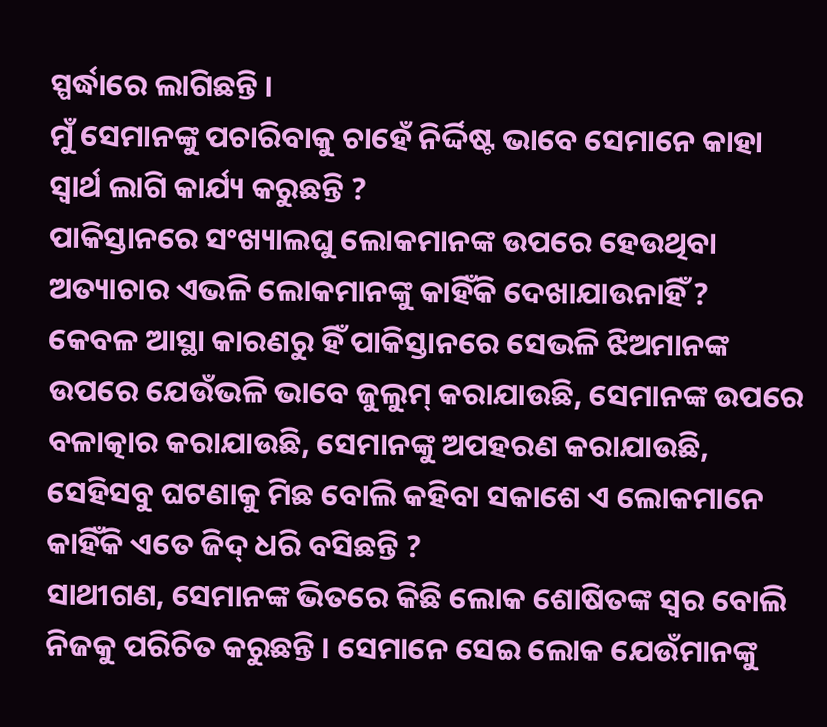ସ୍ପର୍ଦ୍ଧାରେ ଲାଗିଛନ୍ତି ।
ମୁଁ ସେମାନଙ୍କୁ ପଚାରିବାକୁ ଚାହେଁ ନିର୍ଦ୍ଦିଷ୍ଟ ଭାବେ ସେମାନେ କାହା ସ୍ୱାର୍ଥ ଲାଗି କାର୍ଯ୍ୟ କରୁଛନ୍ତି ?
ପାକିସ୍ତାନରେ ସଂଖ୍ୟାଲଘୁ ଲୋକମାନଙ୍କ ଉପରେ ହେଉଥିବା ଅତ୍ୟାଚାର ଏଭଳି ଲୋକମାନଙ୍କୁ କାହିଁକି ଦେଖାଯାଉନାହିଁ ?
କେବଳ ଆସ୍ଥା କାରଣରୁ ହିଁ ପାକିସ୍ତାନରେ ସେଭଳି ଝିଅମାନଙ୍କ ଉପରେ ଯେଉଁଭଳି ଭାବେ ଜୁଲୁମ୍ କରାଯାଉଛି, ସେମାନଙ୍କ ଉପରେ ବଳାତ୍କାର କରାଯାଉଛି, ସେମାନଙ୍କୁ ଅପହରଣ କରାଯାଉଛି, ସେହିସବୁ ଘଟଣାକୁ ମିଛ ବୋଲି କହିବା ସକାଶେ ଏ ଲୋକମାନେ କାହିଁକି ଏତେ ଜିଦ୍ ଧରି ବସିଛନ୍ତି ?
ସାଥୀଗଣ, ସେମାନଙ୍କ ଭିତରେ କିଛି ଲୋକ ଶୋଷିତଙ୍କ ସ୍ୱର ବୋଲି ନିଜକୁ ପରିଚିତ କରୁଛନ୍ତି । ସେମାନେ ସେଇ ଲୋକ ଯେଉଁମାନଙ୍କୁ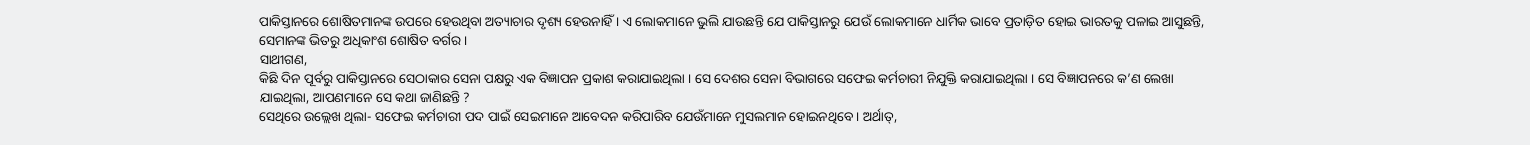ପାକିସ୍ତାନରେ ଶୋଷିତମାନଙ୍କ ଉପରେ ହେଉଥିବା ଅତ୍ୟାଚାର ଦୃଶ୍ୟ ହେଉନାହିଁ । ଏ ଲୋକମାନେ ଭୁଲି ଯାଉଛନ୍ତି ଯେ ପାକିସ୍ତାନରୁ ଯେଉଁ ଲୋକମାନେ ଧାର୍ମିକ ଭାବେ ପ୍ରତାଡ଼ିତ ହୋଇ ଭାରତକୁ ପଳାଇ ଆସୁଛନ୍ତି, ସେମାନଙ୍କ ଭିତରୁ ଅଧିକାଂଶ ଶୋଷିତ ବର୍ଗର ।
ସାଥୀଗଣ,
କିଛି ଦିନ ପୂର୍ବରୁ ପାକିସ୍ତାନରେ ସେଠାକାର ସେନା ପକ୍ଷରୁ ଏକ ବିଜ୍ଞାପନ ପ୍ରକାଶ କରାଯାଇଥିଲା । ସେ ଦେଶର ସେନା ବିଭାଗରେ ସଫେଇ କର୍ମଚାରୀ ନିଯୁକ୍ତି କରାଯାଇଥିଲା । ସେ ବିଜ୍ଞାପନରେ କ’ଣ ଲେଖା ଯାଇଥିଲା, ଆପଣମାନେ ସେ କଥା ଜାଣିଛନ୍ତି ?
ସେଥିରେ ଉଲ୍ଲେଖ ଥିଲା- ସଫେଇ କର୍ମଚାରୀ ପଦ ପାଇଁ ସେଇମାନେ ଆବେଦନ କରିପାରିବ ଯେଉଁମାନେ ମୁସଲମାନ ହୋଇନଥିବେ । ଅର୍ଥାତ୍,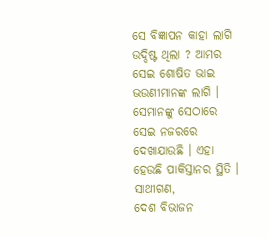ସେ ବିଜ୍ଞାପନ କାହା ଲାଗି ଉଦ୍ଦିଷ୍ଟ ଥିଲା ? ଆମର ସେଇ ଶୋଷିତ ଭାଇ ଭଉଣୀମାନଙ୍କ ଲାଗି । ସେମାନଙ୍କୁ ସେଠାରେ ସେଇ ନଜରରେ ଦେଖାଯାଉଛି । ଏହା ହେଉଛି ପାକିସ୍ତାନର ସ୍ଥିତି ।
ସାଥୀଗଣ,
ଦେଶ ବିଭାଜନ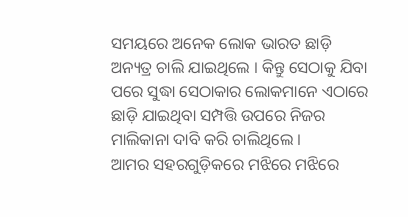ସମୟରେ ଅନେକ ଲୋକ ଭାରତ ଛାଡ଼ି ଅନ୍ୟତ୍ର ଚାଲି ଯାଇଥିଲେ । କିନ୍ତୁ ସେଠାକୁ ଯିବା ପରେ ସୁଦ୍ଧା ସେଠାକାର ଲୋକମାନେ ଏଠାରେ ଛାଡ଼ି ଯାଇଥିବା ସମ୍ପତ୍ତି ଉପରେ ନିଜର ମାଲିକାନା ଦାବି କରି ଚାଲିଥିଲେ ।
ଆମର ସହରଗୁଡ଼ିକରେ ମଝିରେ ମଝିରେ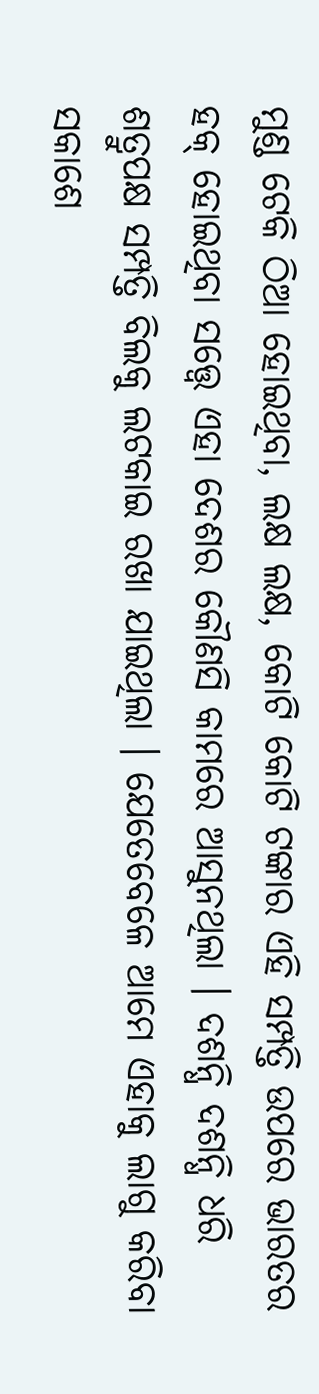ମୁଣ୍ଡ ଟେକି ଠିଆ ହୋଇଥିବା, ଲକ୍ଷ ଲକ୍ଷ, କୋଟି କୋଟି ଟଙ୍କାର ଏହି ସମ୍ପତ୍ତି ଉପରେ ଭାରତର ହକ୍ ହୋଇଥିବା ସତ୍ତ୍ୱେ ଏହା ଦେଶର କୌଣସି କାମରେ ଆସୁନଥିଲା । ଦଶନ୍ଧି ଦଶନ୍ଧି ଧରି ଶତ୍ରୁପକ୍ଷ ସମ୍ପତ୍ତି ବିଲକୁ ଲଟକାଇ ରଖା ଯାଇଥିଲା । ଯେତେବେଳେ ଆମେ ଏହାକୁ ଲାଗୁ କରିବା ସକାଶେ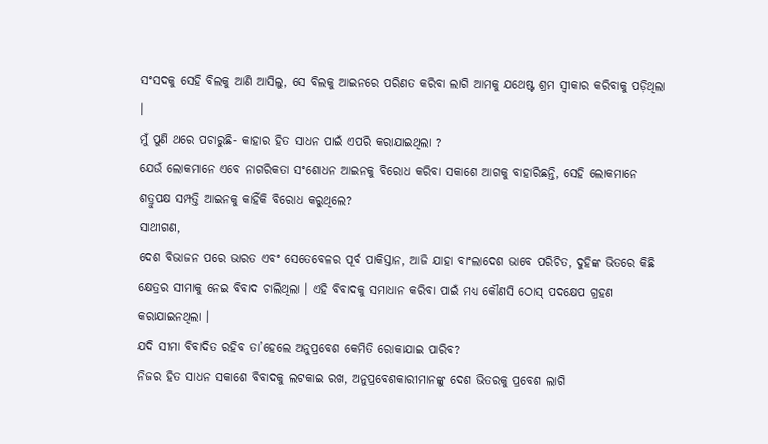ସଂସଦକୁ ସେହି ବିଲକୁ ଆଣି ଆସିଲୁ, ସେ ବିଲକୁ ଆଇନରେ ପରିଣତ କରିବା ଲାଗି ଆମକୁ ଯଥେଷ୍ଟ ଶ୍ରମ ସ୍ୱୀକାର କରିବାକୁ ପଡ଼ିଥିଲା ।
ମୁଁ ପୁଣି ଥରେ ପଚାରୁଛି- କାହାର ହିତ ସାଧନ ପାଇଁ ଏପରି କରାଯାଇଥିଲା ?
ଯେଉଁ ଲୋକମାନେ ଏବେ ନାଗରିକତା ସଂଶୋଧନ ଆଇନକୁ ବିରୋଧ କରିବା ସକାଶେ ଆଗକୁ ବାହାରିଛନ୍ତି, ସେହି ଲୋକମାନେ ଶତ୍ରୁପକ୍ଷ ସମ୍ପତ୍ତି ଆଇନକୁ କାହିଁକି ବିରୋଧ କରୁଥିଲେ?
ସାଥୀଗଣ,
ଦେଶ ବିଭାଜନ ପରେ ଭାରତ ଏବଂ ସେତେବେଳର ପୂର୍ବ ପାକିସ୍ତାନ, ଆଜି ଯାହା ବାଂଲାଦେଶ ଭାବେ ପରିଚିତ, ଦୁହିଙ୍କ ଭିତରେ କିଛି କ୍ଷେତ୍ରର ସୀମାକୁ ନେଇ ବିବାଦ ଚାଲିଥିଲା । ଏହି ବିବାଦକୁ ସମାଧାନ କରିବା ପାଇଁ ମଧ୍ୟ କୌଣସି ଠୋସ୍ ପଦକ୍ଷେପ ଗ୍ରହଣ କରାଯାଇନଥିଲା ।
ଯଦି ସୀମା ବିବାଦିତ ରହିବ ତା’ହେଲେ ଅନୁପ୍ରବେଶ କେମିତି ରୋକାଯାଇ ପାରିବ?
ନିଜର ହିତ ସାଧନ ସକାଶେ ବିବାଦକୁ ଲଟକାଇ ରଖ, ଅନୁପ୍ରବେଶକାରୀମାନଙ୍କୁ ଦେଶ ଭିତରକୁ ପ୍ରବେଶ ଲାଗି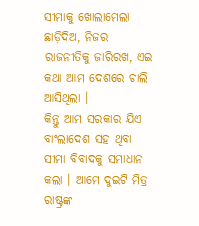ସୀମାକୁ ଖୋଲାମେଲା ଛାଡ଼ିଦିଅ, ନିଜର ରାଜନୀତିକୁ ଜାରିରଖ, ଏଇ କଥା ଆମ ଦେଶରେ ଚାଲି ଆସିଥିଲା ।
କିନ୍ତୁ ଆମ ସରକାର ଯିଏ ବାଂଲାଦେଶ ସହ ଥିବା ସୀମା ବିବାଦକୁ ସମାଧାନ କଲା । ଆମେ ଦୁଇଟି ମିତ୍ର ରାଷ୍ଟ୍ରଙ୍କ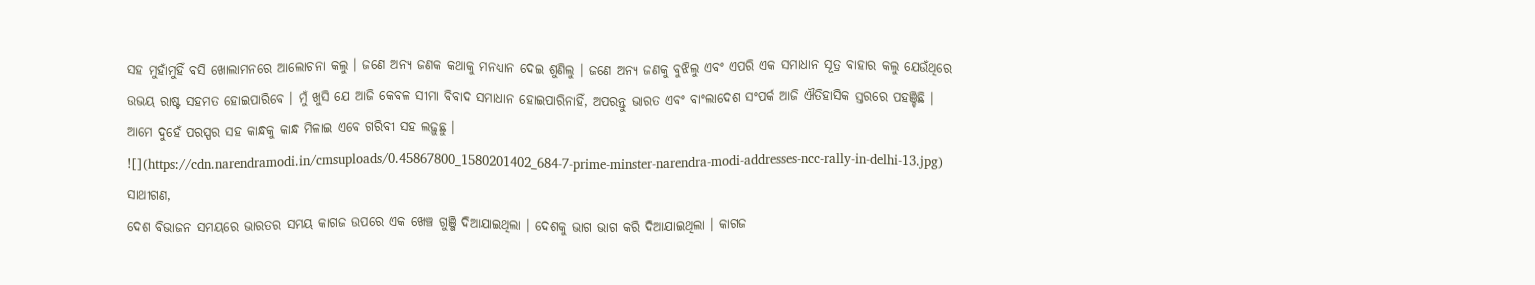ସହ ମୁହାଁମୁହିଁ ବସି ଖୋଲାମନରେ ଆଲୋଚନା କଲୁ । ଜଣେ ଅନ୍ୟ ଜଣକ କଥାକୁ ମନଧ୍ୟାନ ଦେଇ ଶୁଣିଲୁ । ଜଣେ ଅନ୍ୟ ଜଣକୁ ବୁଝିଲୁ ଏବଂ ଏପରି ଏକ ସମାଧାନ ସୂତ୍ର ବାହାର କଲୁ ଯେଉଁଥିରେ ଉଭୟ ରାଷ୍ଟ ସହମତ ହୋଇପାରିବେ । ମୁଁ ଖୁସି ଯେ ଆଜି କେବଳ ସୀମା ବିବାଦ ସମାଧାନ ହୋଇପାରିନାହିଁ, ଅପରନ୍ତୁ ଭାରତ ଏବଂ ବାଂଲାଦେଶ ସଂପର୍କ ଆଜି ଐତିହାସିକ ସ୍ତରରେ ପହଞ୍ଚିଛି । ଆମେ ଦୁହେଁ ପରସ୍ପର ସହ କାନ୍ଧକୁ କାନ୍ଧ ମିଳାଇ ଏବେ ଗରିବୀ ସହ ଲଢ଼ୁଛୁ ।
![](https://cdn.narendramodi.in/cmsuploads/0.45867800_1580201402_684-7-prime-minster-narendra-modi-addresses-ncc-rally-in-delhi-13.jpg)
ସାଥୀଗଣ,
ଦେଶ ବିଭାଜନ ସମୟରେ ଭାରତର ସମୟ କାଗଜ ଉପରେ ଏକ ଖେଞ୍ଚ ଗୁଞ୍ଜି ଦିଆଯାଇଥିଲା । ଦେଶକୁ ଭାଗ ଭାଗ କରି ଦିଆଯାଇଥିଲା । କାଗଜ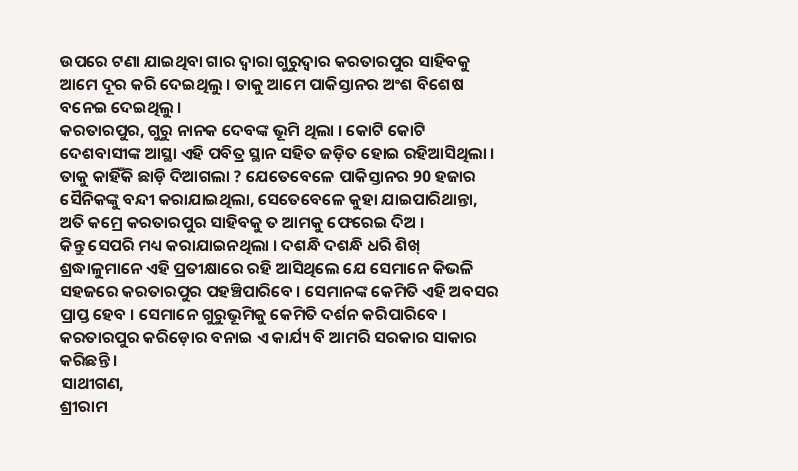ଉପରେ ଟଣା ଯାଇଥିବା ଗାର ଦ୍ୱାରା ଗୁରୁଦ୍ୱାର କରତାରପୁର ସାହିବକୁ ଆମେ ଦୂର କରି ଦେଇଥିଲୁ । ତାକୁ ଆମେ ପାକିସ୍ତାନର ଅଂଶ ବିଶେଷ ବନେଇ ଦେଇଥିଲୁ ।
କରତାରପୁର, ଗୁରୁ ନାନକ ଦେବଙ୍କ ଭୂମି ଥିଲା । କୋଟି କୋଟି ଦେଶବାସୀଙ୍କ ଆସ୍ଥା ଏହି ପବିତ୍ର ସ୍ଥାନ ସହିତ ଜଡ଼ିତ ହୋଇ ରହିଆସିଥିଲା । ତାକୁ କାହିଁକି ଛାଡ଼ି ଦିଆଗଲା ? ଯେତେବେଳେ ପାକିସ୍ତାନର 90 ହଜାର ସୈନିକଙ୍କୁ ବନ୍ଦୀ କରାଯାଇଥିଲା, ସେତେବେଳେ କୁହା ଯାଇପାରିଥାନ୍ତା, ଅତି କମ୍ରେ କରତାରପୁର ସାହିବକୁ ତ ଆମକୁ ଫେରେଇ ଦିଅ ।
କିନ୍ତୁ ସେପରି ମଧ୍ୟ କରାଯାଇନଥିଲା । ଦଶନ୍ଧି ଦଶନ୍ଧି ଧରି ଶିଖ୍ ଶ୍ରଦ୍ଧାଳୁମାନେ ଏହି ପ୍ରତୀକ୍ଷାରେ ରହି ଆସିଥିଲେ ଯେ ସେମାନେ କିଭଳି ସହଜରେ କରତାରପୁର ପହଞ୍ଚିପାରିବେ । ସେମାନଙ୍କ କେମିତି ଏହି ଅବସର ପ୍ରାପ୍ତ ହେବ । ସେମାନେ ଗୁରୁଭୂମିକୁ କେମିତି ଦର୍ଶନ କରିପାରିବେ । କରତାରପୁର କରିଡ଼ୋର ବନାଇ ଏ କାର୍ଯ୍ୟ ବି ଆମରି ସରକାର ସାକାର କରିଛନ୍ତି ।
ସାଥୀଗଣ,
ଶ୍ରୀରାମ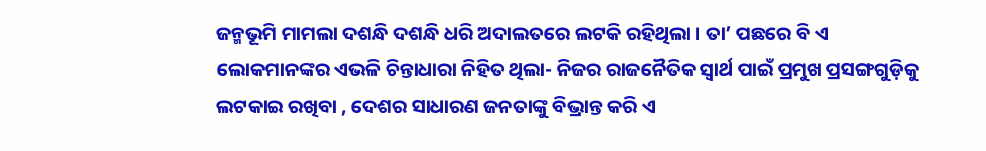ଜନ୍ମଭୂମି ମାମଲା ଦଶନ୍ଧି ଦଶନ୍ଧି ଧରି ଅଦାଲତରେ ଲଟକି ରହିଥିଲା । ତା’ ପଛରେ ବି ଏ ଲୋକମାନଙ୍କର ଏଭଳି ଚିନ୍ତାଧାରା ନିହିତ ଥିଲା- ନିଜର ରାଜନୈତିକ ସ୍ୱାର୍ଥ ପାଇଁ ପ୍ରମୁଖ ପ୍ରସଙ୍ଗଗୁଡ଼ିକୁ ଲଟକାଇ ରଖିବା , ଦେଶର ସାଧାରଣ ଜନତାଙ୍କୁ ବିଭ୍ରାନ୍ତ କରି ଏ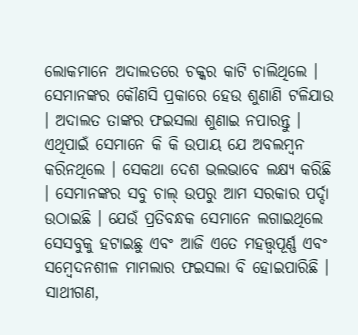ଲୋକମାନେ ଅଦାଲତରେ ଚକ୍କର କାଟି ଚାଲିଥିଲେ । ସେମାନଙ୍କର କୌଣସି ପ୍ରକାରେ ହେଉ ଶୁଣାଣି ଟଳିଯାଉ । ଅଦାଲତ ତାଙ୍କର ଫଇସଲା ଶୁଣାଇ ନପାରନ୍ତୁ । ଏଥିପାଇଁ ସେମାନେ କି କି ଉପାୟ ଯେ ଅବଲମ୍ବନ କରିନଥିଲେ । ସେକଥା ଦେଶ ଭଲଭାବେ ଲକ୍ଷ୍ୟ କରିଛି । ସେମାନଙ୍କର ସବୁ ଚାଲ୍ ଉପରୁ ଆମ ସରକାର ପର୍ଦ୍ଦା ଉଠାଇଛି । ଯେଉଁ ପ୍ରତିବନ୍ଧକ ସେମାନେ ଲଗାଇଥିଲେ ସେସବୁକୁ ହଟାଇଛୁ ଏବଂ ଆଜି ଏତେ ମହତ୍ତ୍ୱପୂର୍ଣ୍ଣ ଏବଂ ସମ୍ବେଦନଶୀଳ ମାମଲାର ଫଇସଲା ବି ହୋଇପାରିଛି ।
ସାଥୀଗଣ,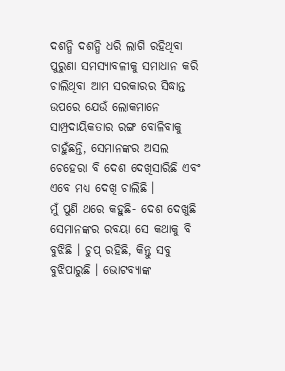ଦଶନ୍ଧି ଦଶନ୍ଧି ଧରି ଲାଗି ରହିଥିବା ପୁରୁଣା ସମସ୍ୟାବଳୀକୁ ସମାଧାନ କରି ଚାଲିଥିବା ଆମ ସରକାରର ସିଦ୍ଧାନ୍ତ ଉପରେ ଯେଉଁ ଲୋକମାନେ ସାମ୍ପ୍ରଦାୟିକତାର ରଙ୍ଗ ବୋଳିବାକୁ ଚାହୁଁଛନ୍ତି, ସେମାନଙ୍କର ଅସଲ ଚେହେରା ବି ଦେଶ ଦେଖିସାରିଛି ଏବଂ ଏବେ ମଧ୍ୟ ଦେଖି ଚାଲିଛି ।
ମୁଁ ପୁଣି ଥରେ କହୁଛି- ଦେଶ ଦେଖୁଛି ସେମାନଙ୍କର ରବୟା ସେ କଥାକୁ ବି ବୁଝିଛି । ଚୁପ୍ ରହିଛି, କିନ୍ତୁ ସବୁ ବୁଝିପାରୁଛି । ଭୋଟବ୍ୟାଙ୍କ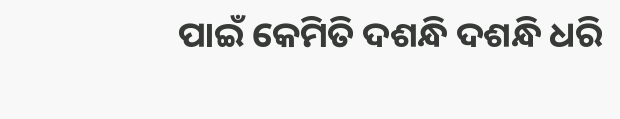ପାଇଁ କେମିତି ଦଶନ୍ଧି ଦଶନ୍ଧି ଧରି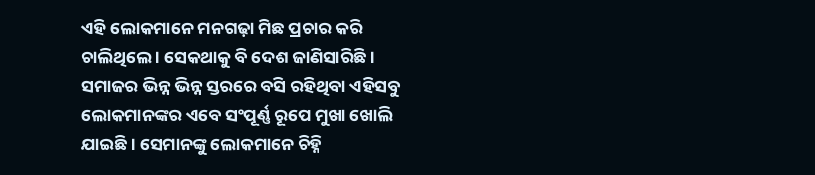ଏହି ଲୋକମାନେ ମନଗଢ଼ା ମିଛ ପ୍ରଚାର କରି ଚାଲିଥିଲେ । ସେକଥାକୁ ବି ଦେଶ ଜାଣିସାରିଛି ।
ସମାଜର ଭିନ୍ନ ଭିନ୍ନ ସ୍ତରରେ ବସି ରହିଥିବା ଏହିସବୁ ଲୋକମାନଙ୍କର ଏବେ ସଂପୂର୍ଣ୍ଣ ରୂପେ ମୁଖା ଖୋଲି ଯାଇଛି । ସେମାନଙ୍କୁ ଲୋକମାନେ ଚିହ୍ନି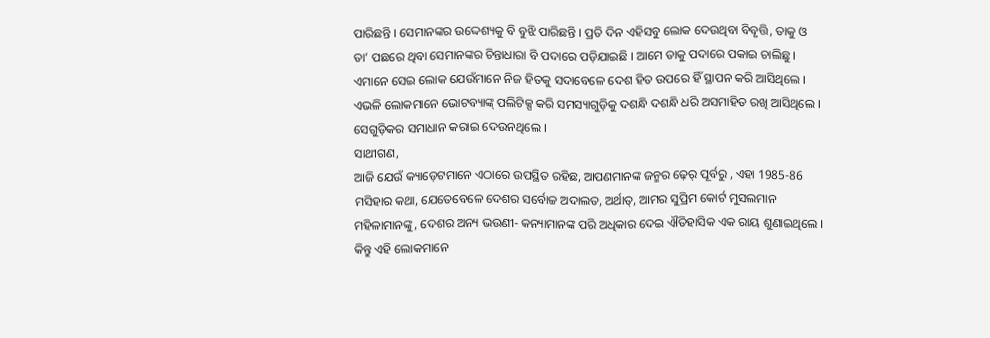ପାରିଛନ୍ତି । ସେମାନଙ୍କର ଉଦ୍ଦେଶ୍ୟକୁ ବି ବୁଝି ପାରିଛନ୍ତି । ପ୍ରତି ଦିନ ଏହିସବୁ ଲୋକ ଦେଉଥିବା ବିବୃତ୍ତି, ତାକୁ ଓ ତା’ ପଛରେ ଥିବା ସେମାନଙ୍କର ଚିନ୍ତାଧାରା ବି ପଦାରେ ପଡ଼ିଯାଇଛି । ଆମେ ତାକୁ ପଦାରେ ପକାଇ ଚାଲିଛୁ ।
ଏମାନେ ସେଇ ଲୋକ ଯେଉଁମାନେ ନିଜ ହିତକୁ ସଦାବେଳେ ଦେଶ ହିତ ଉପରେ ହିଁ ସ୍ଥାପନ କରି ଆସିଥିଲେ । ଏଭଳି ଲୋକମାନେ ଭୋଟବ୍ୟାଙ୍କ୍ ପଲିଟିକ୍ସ କରି ସମସ୍ୟାଗୁଡ଼ିକୁ ଦଶନ୍ଧି ଦଶନ୍ଧି ଧରି ଅସମାହିତ ରଖି ଆସିଥିଲେ । ସେଗୁଡ଼ିକର ସମାଧାନ କରାଇ ଦେଉନଥିଲେ ।
ସାଥୀଗଣ,
ଆଜି ଯେଉଁ କ୍ୟାଡ଼େଟମାନେ ଏଠାରେ ଉପସ୍ଥିତ ରହିଛ, ଆପଣମାନଙ୍କ ଜନ୍ମର ଢ଼େର୍ ପୂର୍ବରୁ , ଏହା 1985-86 ମସିହାର କଥା, ଯେତେବେଳେ ଦେଶର ସର୍ବୋଚ୍ଚ ଅଦାଲତ, ଅର୍ଥାତ୍, ଆମର ସୁପ୍ରିମ କୋର୍ଟ ମୁସଲମାନ ମହିଳାମାନଙ୍କୁ, ଦେଶର ଅନ୍ୟ ଭଉଣୀ- କନ୍ୟାମାନଙ୍କ ପରି ଅଧିକାର ଦେଇ ଐତିହାସିକ ଏକ ରାୟ ଶୁଣାଇଥିଲେ । କିନ୍ତୁ ଏହି ଲୋକମାନେ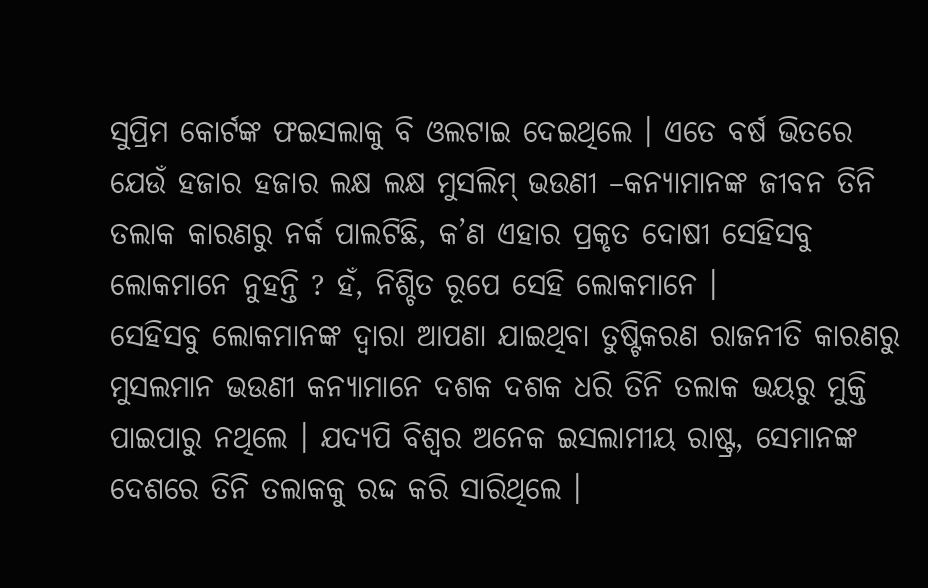ସୁପ୍ରିମ କୋର୍ଟଙ୍କ ଫଇସଲାକୁ ବି ଓଲଟାଇ ଦେଇଥିଲେ । ଏତେ ବର୍ଷ ଭିତରେ ଯେଉଁ ହଜାର ହଜାର ଲକ୍ଷ ଲକ୍ଷ ମୁସଲିମ୍ ଭଉଣୀ –କନ୍ୟାମାନଙ୍କ ଜୀବନ ତିନି ତଲାକ କାରଣରୁ ନର୍କ ପାଲଟିଛି, କ’ଣ ଏହାର ପ୍ରକୃତ ଦୋଷୀ ସେହିସବୁ ଲୋକମାନେ ନୁହନ୍ତି ? ହଁ, ନିଶ୍ଚିତ ରୂପେ ସେହି ଲୋକମାନେ ।
ସେହିସବୁ ଲୋକମାନଙ୍କ ଦ୍ୱାରା ଆପଣା ଯାଇଥିବା ତୁଷ୍ଟିକରଣ ରାଜନୀତି କାରଣରୁ ମୁସଲମାନ ଭଉଣୀ କନ୍ୟାମାନେ ଦଶକ ଦଶକ ଧରି ତିନି ତଲାକ ଭୟରୁ ମୁକ୍ତି ପାଇପାରୁ ନଥିଲେ । ଯଦ୍ୟପି ବିଶ୍ୱର ଅନେକ ଇସଲାମୀୟ ରାଷ୍ଟ୍ର, ସେମାନଙ୍କ ଦେଶରେ ତିନି ତଲାକକୁ ରଦ୍ଦ କରି ସାରିଥିଲେ ।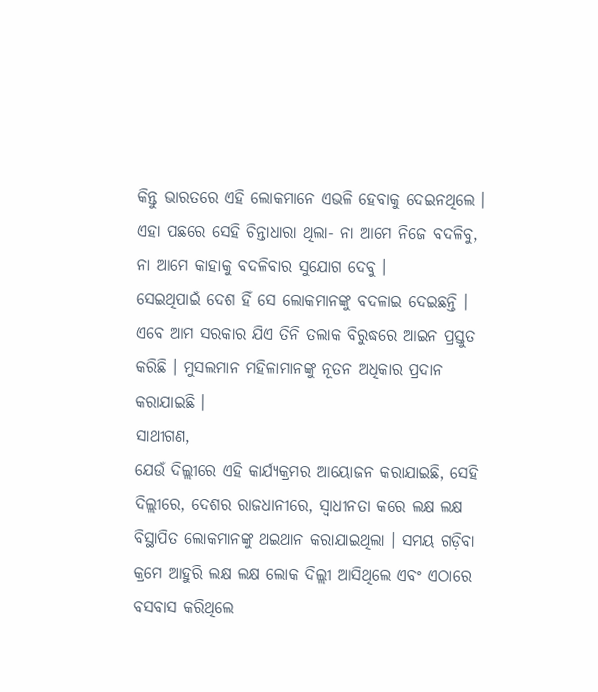କିନ୍ତୁ ଭାରତରେ ଏହି ଲୋକମାନେ ଏଭଳି ହେବାକୁ ଦେଇନଥିଲେ ।
ଏହା ପଛରେ ସେହି ଚିନ୍ତାଧାରା ଥିଲା- ନା ଆମେ ନିଜେ ବଦଳିବୁ, ନା ଆମେ କାହାକୁ ବଦଳିବାର ସୁଯୋଗ ଦେବୁ ।
ସେଇଥିପାଇଁ ଦେଶ ହିଁ ସେ ଲୋକମାନଙ୍କୁ ବଦଳାଇ ଦେଇଛନ୍ତି । ଏବେ ଆମ ସରକାର ଯିଏ ତିନି ତଲାକ ବିରୁଦ୍ଧରେ ଆଇନ ପ୍ରସ୍ତୁତ କରିଛି । ମୁସଲମାନ ମହିଳାମାନଙ୍କୁ ନୂତନ ଅଧିକାର ପ୍ରଦାନ କରାଯାଇଛି ।
ସାଥୀଗଣ,
ଯେଉଁ ଦିଲ୍ଲୀରେ ଏହି କାର୍ଯ୍ୟକ୍ରମର ଆୟୋଜନ କରାଯାଇଛି, ସେହି ଦିଲ୍ଲୀରେ, ଦେଶର ରାଜଧାନୀରେ, ସ୍ୱାଧୀନତା କରେ ଲକ୍ଷ ଲକ୍ଷ ବିସ୍ଥାପିତ ଲୋକମାନଙ୍କୁ ଥଇଥାନ କରାଯାଇଥିଲା । ସମୟ ଗଡ଼ିବା କ୍ରମେ ଆହୁରି ଲକ୍ଷ ଲକ୍ଷ ଲୋକ ଦିଲ୍ଲୀ ଆସିଥିଲେ ଏବଂ ଏଠାରେ ବସବାସ କରିଥିଲେ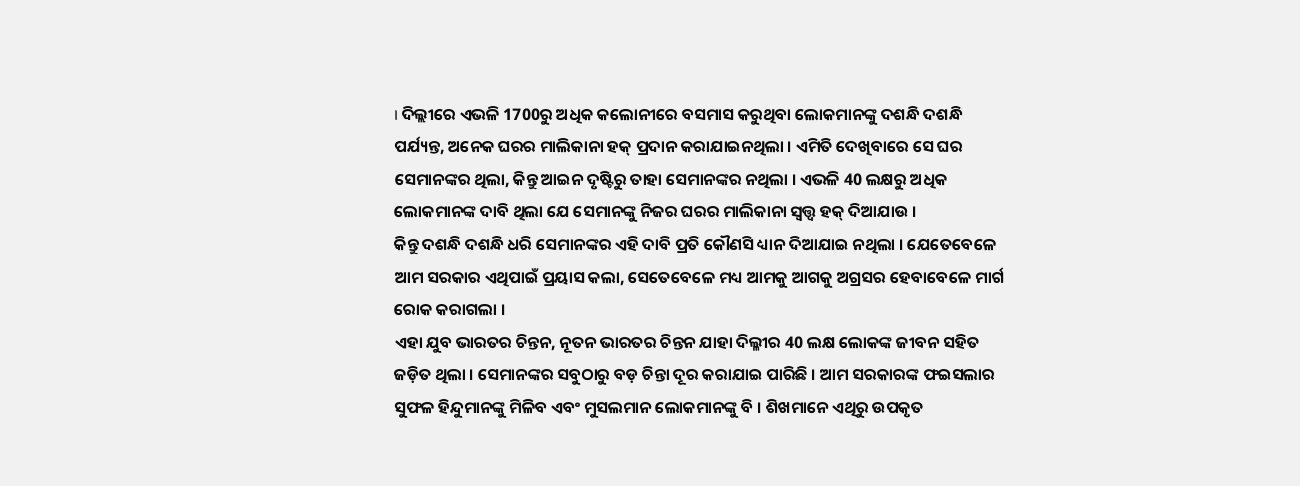। ଦିଲ୍ଲୀରେ ଏଭଳି 1700ରୁ ଅଧିକ କଲୋନୀରେ ବସମାସ କରୁଥିବା ଲୋକମାନଙ୍କୁ ଦଶନ୍ଧି ଦଶନ୍ଧି ପର୍ଯ୍ୟନ୍ତ, ଅନେକ ଘରର ମାଲିକାନା ହକ୍ ପ୍ରଦାନ କରାଯାଇନଥିଲା । ଏମିତି ଦେଖିବାରେ ସେ ଘର ସେମାନଙ୍କର ଥିଲା, କିନ୍ତୁ ଆଇନ ଦୃଷ୍ଟିରୁ ତାହା ସେମାନଙ୍କର ନଥିଲା । ଏଭଳି 40 ଲକ୍ଷରୁ ଅଧିକ ଲୋକମାନଙ୍କ ଦାବି ଥିଲା ଯେ ସେମାନଙ୍କୁ ନିଜର ଘରର ମାଲିକାନା ସ୍ୱତ୍ତ୍ୱ ହକ୍ ଦିଆଯାଉ ।
କିନ୍ତୁ ଦଶନ୍ଧି ଦଶନ୍ଧି ଧରି ସେମାନଙ୍କର ଏହି ଦାବି ପ୍ରତି କୌଣସି ଧ୍ୟାନ ଦିଆଯାଇ ନଥିଲା । ଯେତେବେଳେ ଆମ ସରକାର ଏଥିପାଇଁ ପ୍ରୟାସ କଲା, ସେତେବେଳେ ମଧ୍ୟ ଆମକୁ ଆଗକୁ ଅଗ୍ରସର ହେବାବେଳେ ମାର୍ଗ ରୋକ କରାଗଲା ।
ଏହା ଯୁବ ଭାରତର ଚିନ୍ତନ, ନୂତନ ଭାରତର ଚିନ୍ତନ ଯାହା ଦିଲ୍ଳୀର 40 ଲକ୍ଷ ଲୋକଙ୍କ ଜୀବନ ସହିତ ଜଡ଼ିତ ଥିଲା । ସେମାନଙ୍କର ସବୁଠାରୁ ବଡ଼ ଚିନ୍ତା ଦୂର କରାଯାଇ ପାରିଛି । ଆମ ସରକାରଙ୍କ ଫଇସଲାର ସୁଫଳ ହିନ୍ଦୁମାନଙ୍କୁ ମିଳିବ ଏବଂ ମୁସଲମାନ ଲୋକମାନଙ୍କୁ ବି । ଶିଖମାନେ ଏଥିରୁ ଉପକୃତ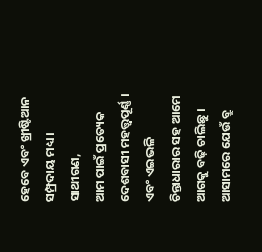ହେବେ ଏବଂ ଖ୍ରୀଷ୍ଟିଆନ ସମ୍ପ୍ରଦାୟ ମଧ୍ୟ ।
ସାଥୀଗଣ,
ଆମ ପାଇଁ ପ୍ରତ୍ୟେକ ଦେଶବାସୀ ମହତ୍ତ୍ୱପୂର୍ଣ୍ଣ । ଏବଂ ଏଇଭଳି ଚିନ୍ତାଧାରାର ସହ ଆମେ ଆଗକୁ ବଢ଼ି ଚାଲିଛୁ । ଆସାମରେ ଯେଉଁ ବ୍ରୁ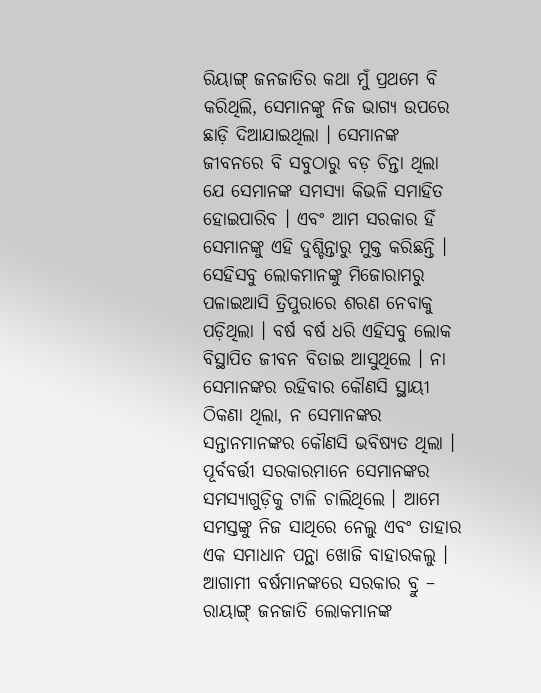ରିୟାଙ୍ଗ୍ ଜନଜାତିର କଥା ମୁଁ ପ୍ରଥମେ ବି କରିଥିଲି, ସେମାନଙ୍କୁ ନିଜ ଭାଗ୍ୟ ଉପରେ ଛାଡ଼ି ଦିଆଯାଇଥିଲା । ସେମାନଙ୍କ ଜୀବନରେ ବି ସବୁଠାରୁ ବଡ଼ ଚିନ୍ତା ଥିଲା ଯେ ସେମାନଙ୍କ ସମସ୍ୟା କିଭଳି ସମାହିତ ହୋଇପାରିବ । ଏବଂ ଆମ ସରକାର ହିଁ ସେମାନଙ୍କୁ ଏହି ଦୁଶ୍ଚିନ୍ତାରୁ ମୁକ୍ତ କରିଛନ୍ତି । ସେହିସବୁ ଲୋକମାନଙ୍କୁ ମିଜୋରାମରୁ ପଳାଇଆସି ତ୍ରିପୁରାରେ ଶରଣ ନେବାକୁ ପଡ଼ିଥିଲା । ବର୍ଷ ବର୍ଷ ଧରି ଏହିସବୁ ଲୋକ ବିସ୍ଥାପିତ ଜୀବନ ବିତାଇ ଆସୁଥିଲେ । ନା ସେମାନଙ୍କର ରହିବାର କୌଣସି ସ୍ଥାୟୀ ଠିକଣା ଥିଲା, ନ ସେମାନଙ୍କର ସନ୍ତାନମାନଙ୍କର କୌଣସି ଭବିଷ୍ୟତ ଥିଲା ।
ପୂର୍ବବର୍ତ୍ତୀ ସରକାରମାନେ ସେମାନଙ୍କର ସମସ୍ୟାଗୁଡ଼ିକୁ ଟାଳି ଚାଲିଥିଲେ । ଆମେ ସମସ୍ତଙ୍କୁ ନିଜ ସାଥିରେ ନେଲୁ ଏବଂ ତାହାର ଏକ ସମାଧାନ ପନ୍ଥା ଖୋଜି ବାହାରକଲୁ । ଆଗାମୀ ବର୍ଷମାନଙ୍କରେ ସରକାର ବ୍ରୁ – ରାୟାଙ୍ଗ୍ ଜନଜାତି ଲୋକମାନଙ୍କ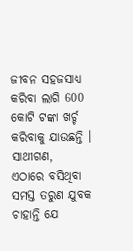ଜୀବନ ସହଜସାଧ୍ୟ କରିବା ଲାଗି 600 କୋଟି ଟଙ୍କା ଖର୍ଚ୍ଚ କରିବାକୁ ଯାଉଛନ୍ତି ।
ସାଥୀଗଣ,
ଏଠାରେ ବସିଥିବା ସମସ୍ତ ତରୁଣ ଯୁବକ ଚାହାନ୍ତି ଯେ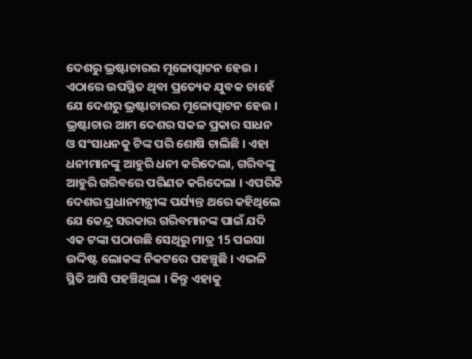ଦେଶରୁ ଭ୍ରଷ୍ଟାଚାରର ମୂଳୋତ୍ପାଟନ ହେଉ ।
ଏଠାରେ ଉପସ୍ଥିତ ଥିବା ପ୍ରତ୍ୟେକ ଯୁବକ ଚାହେଁ ଯେ ଦେଶରୁ ଭ୍ରଷ୍ଟାଚାରର ମୂଳୋତ୍ପାଟନ ହେଉ । ଭ୍ରଷ୍ଟାଚାର ଆମ ଦେଶର ସକଳ ପ୍ରକାର ସାଧନ ଓ ସଂସାଧନକୁ ଟିଙ୍କ ପରି ଶୋଷି ଚାଲିଛି । ଏହା ଧନୀମାନଙ୍କୁ ଆହୁରି ଧନୀ କରିଦେଲା, ଗରିବଙ୍କୁ ଆହୁରି ଗରିବରେ ପରିଣତ କରିଦେଲା । ଏପରିକି ଦେଶର ପ୍ରଧାନମନ୍ତ୍ରୀଙ୍କ ପର୍ଯ୍ୟନ୍ତ ଥରେ କହିଥିଲେ ଯେ କେନ୍ଦ୍ର ସରକାର ଗରିବମାନଙ୍କ ପାଇଁ ଯଦି ଏକ ଟଙ୍କା ପଠାଉଛି ସେଥିରୁ ମାତ୍ର 15 ପଇସା ଉଦ୍ଦିଷ୍ଟ ଲୋକଙ୍କ ନିକଟରେ ପହଞ୍ଚୁଛି । ଏଭଳି ସ୍ଥିତି ଆସି ପହଞ୍ଚିଥିଲା । କିନ୍ତୁ ଏହାକୁ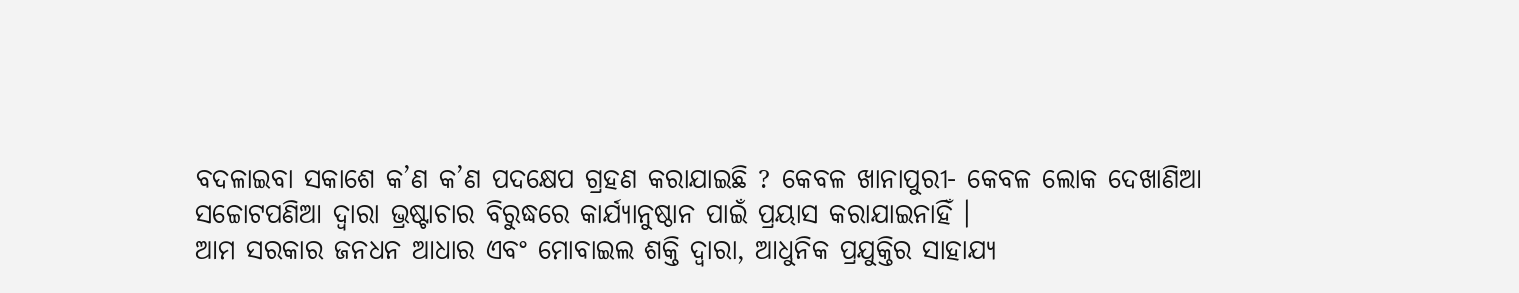ବଦଳାଇବା ସକାଶେ କ’ଣ କ’ଣ ପଦକ୍ଷେପ ଗ୍ରହଣ କରାଯାଇଛି ? କେବଳ ଖାନାପୁରୀ- କେବଳ ଲୋକ ଦେଖାଣିଆ ସଚ୍ଚୋଟପଣିଆ ଦ୍ୱାରା ଭ୍ରଷ୍ଟାଚାର ବିରୁଦ୍ଧରେ କାର୍ଯ୍ୟାନୁଷ୍ଠାନ ପାଇଁ ପ୍ରୟାସ କରାଯାଇନାହିଁ ।
ଆମ ସରକାର ଜନଧନ ଆଧାର ଏବଂ ମୋବାଇଲ ଶକ୍ତି ଦ୍ୱାରା, ଆଧୁନିକ ପ୍ରଯୁକ୍ତିର ସାହାଯ୍ୟ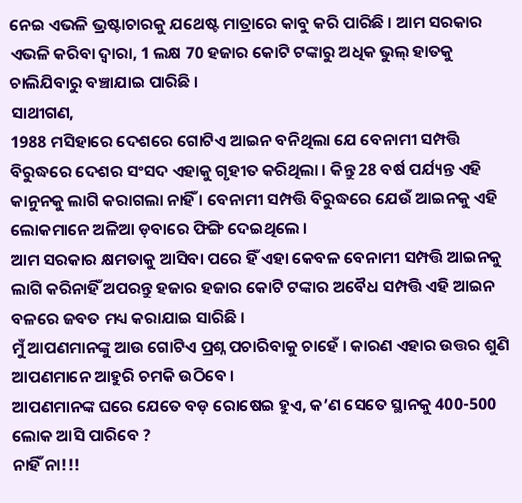ନେଇ ଏଭଳି ଭ୍ରଷ୍ଟାଚାରକୁ ଯଥେଷ୍ଟ ମାତ୍ରାରେ କାବୁ କରି ପାରିଛି । ଆମ ସରକାର ଏଭଳି କରିବା ଦ୍ୱାରା, 1 ଲକ୍ଷ 70 ହଜାର କୋଟି ଟଙ୍କାରୁ ଅଧିକ ଭୁଲ୍ ହାତକୁ ଚାଲିଯିବାରୁ ବଞ୍ଚାଯାଇ ପାରିଛି ।
ସାଥୀଗଣ,
1988 ମସିହାରେ ଦେଶରେ ଗୋଟିଏ ଆଇନ ବନିଥିଲା ଯେ ବେନାମୀ ସମ୍ପତ୍ତି ବିରୁଦ୍ଧରେ ଦେଶର ସଂସଦ ଏହାକୁ ଗୃହୀତ କରିଥିଲା । କିନ୍ତୁ 28 ବର୍ଷ ପର୍ଯ୍ୟନ୍ତ ଏହି କାନୁନକୁ ଲାଗି କରାଗଲା ନାହିଁ । ବେନାମୀ ସମ୍ପତ୍ତି ବିରୁଦ୍ଧରେ ଯେଉଁ ଆଇନକୁ ଏହି ଲୋକମାନେ ଅଳିଆ ଡ଼ବାରେ ଫିଙ୍ଗି ଦେଇଥିଲେ ।
ଆମ ସରକାର କ୍ଷମତାକୁ ଆସିବା ପରେ ହିଁ ଏହା କେବଳ ବେନାମୀ ସମ୍ପତ୍ତି ଆଇନକୁ ଲାଗି କରିନାହିଁ ଅପରନ୍ତୁ ହଜାର ହଜାର କୋଟି ଟଙ୍କାର ଅବୈଧ ସମ୍ପତ୍ତି ଏହି ଆଇନ ବଳରେ ଜବତ ମଧ୍ୟ କରାଯାଇ ସାରିଛି ।
ମୁଁ ଆପଣମାନଙ୍କୁ ଆଉ ଗୋଟିଏ ପ୍ରଶ୍ନ ପଚାରିବାକୁ ଚାହେଁ । କାରଣ ଏହାର ଉତ୍ତର ଶୁଣି ଆପଣମାନେ ଆହୁରି ଚମକି ଉଠିବେ ।
ଆପଣମାନଙ୍କ ଘରେ ଯେତେ ବଡ଼ ରୋଷେଇ ହୁଏ, କ’ଣ ସେତେ ସ୍ଥାନକୁ 400-500 ଲୋକ ଆସି ପାରିବେ ?
ନାହିଁ ନା!!!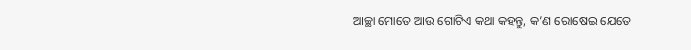ଆଚ୍ଛା ମୋତେ ଆଉ ଗୋଟିଏ କଥା କହନ୍ତୁ, କ’ଣ ରୋଷେଇ ଯେତେ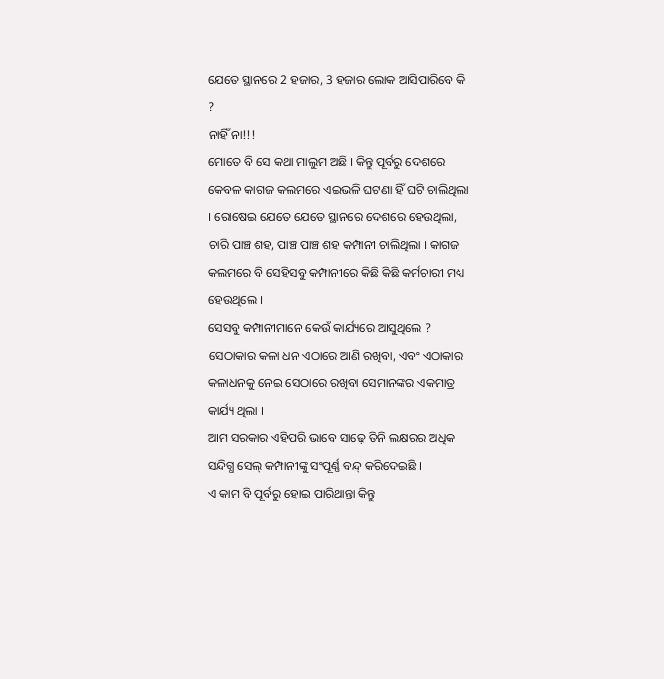ଯେତେ ସ୍ଥାନରେ 2 ହଜାର, 3 ହଜାର ଲୋକ ଆସିପାରିବେ କି ?
ନାହିଁ ନା!!!
ମୋତେ ବି ସେ କଥା ମାଲୁମ ଅଛି । କିନ୍ତୁ ପୂର୍ବରୁ ଦେଶରେ କେବଳ କାଗଜ କଲମରେ ଏଇଭଳି ଘଟଣା ହିଁ ଘଟି ଚାଲିଥିଲା । ରୋଷେଇ ଯେତେ ଯେତେ ସ୍ଥାନରେ ଦେଶରେ ହେଉଥିଲା, ଚାରି ପାଞ୍ଚ ଶହ, ପାଞ୍ଚ ପାଞ୍ଚ ଶହ କମ୍ପାନୀ ଚାଲିଥିଲା । କାଗଜ କଲମରେ ବି ସେହିସବୁ କମ୍ପାନୀରେ କିଛି କିଛି କର୍ମଚାରୀ ମଧ୍ୟ ହେଉଥିଲେ ।
ସେସବୁ କମ୍ପାନୀମାନେ କେଉଁ କାର୍ଯ୍ୟରେ ଆସୁଥିଲେ ? ସେଠାକାର କଳା ଧନ ଏଠାରେ ଆଣି ରଖିବା, ଏବଂ ଏଠାକାର କଳାଧନକୁ ନେଇ ସେଠାରେ ରଖିବା ସେମାନଙ୍କର ଏକମାତ୍ର କାର୍ଯ୍ୟ ଥିଲା ।
ଆମ ସରକାର ଏହିପରି ଭାବେ ସାଢ଼େ ତିନି ଲକ୍ଷରର ଅଧିକ ସନ୍ଦିଗ୍ଧ ସେଲ୍ କମ୍ପାନୀଙ୍କୁ ସଂପୂର୍ଣ୍ଣ ବନ୍ଦ୍ କରିଦେଇଛି ।
ଏ କାମ ବି ପୂର୍ବରୁ ହୋଇ ପାରିଥାନ୍ତା କିନ୍ତୁ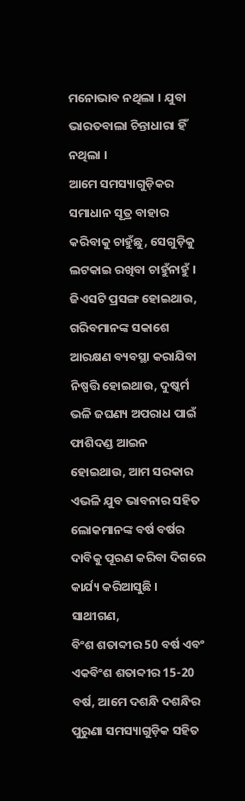ମନୋଭାବ ନଥିଲା । ଯୁବା ଭାରତବାଲା ଚିନ୍ତାଧାରା ହିଁ ନଥିଲା ।
ଆମେ ସମସ୍ୟାଗୁଡ଼ିକର ସମାଧାନ ସୂତ୍ର ବାହାର କରିବାକୁ ଚାହୁଁଛୁ, ସେଗୁଡ଼ିକୁ ଲଟକାଇ ରଖିବା ଚାହୁଁନାହୁଁ ।
ଜିଏସଟି ପ୍ରସଙ୍ଗ ହୋଇଥାଉ, ଗରିବମାନଙ୍କ ସକାଶେ ଆରକ୍ଷଣ ବ୍ୟବସ୍ଥା କରାଯିବା ନିଷ୍ପତ୍ତି ହୋଇଥାଉ, ଦୁଷ୍କର୍ମ ଭଳି ଜଘଣ୍ୟ ଅପରାଧ ପାଇଁ ଫାଶିଦଣ୍ଡ ଆଇନ ହୋଇଥାଉ, ଆମ ସରକାର ଏଭଳି ଯୁବ ଭାବନାର ସହିତ ଲୋକମାନଙ୍କ ବର୍ଷ ବର୍ଷର ଦାବିକୁ ପୂରଣ କରିବା ଦିଗରେ କାର୍ଯ୍ୟ କରିଆସୁଛି ।
ସାଥୀଗଣ,
ବିଂଶ ଶତାବ୍ଦୀର 50 ବର୍ଷ ଏବଂ ଏକବିଂଶ ଶତାବ୍ଦୀର 15-20 ବର୍ଷ, ଆମେ ଦଶନ୍ଧି ଦଶନ୍ଧିର ପୁରୁଣା ସମସ୍ୟାଗୁଡ଼ିକ ସହିତ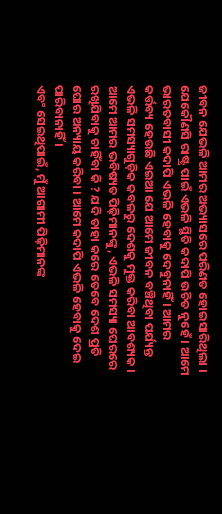ଜୀବନ ଯେଭଳି ଆମର ଅଭ୍ୟାସରେ ପରିଣତ ହୋଇସାରିଥିଲା ।
ଯେକୌଣସି ରାଷ୍ଟ୍ର ପାଇଁ ଏଭଳି ସ୍ଥିତି କଦାପି ଉଚିତ ନୁହେଁ । ଆମେ ଭାରତବାସୀ କଦାପି ଏଭଳି ହେବାକୁ ଦେବୁନାହିଁ । ଆମର କର୍ତ୍ତବ୍ୟ ହେଉଛି ଏଇଆ ଯେ ଆମେ ଜୀବନ ବଞ୍ଚିଥିବା ପର୍ଯ୍ୟନ୍ତ ଏଭଳି ସମସ୍ୟାଗୁଡ଼ିକ କବଳରୁ ଦେଶକୁ ମୁକ୍ତ କରିବା ଆବଶ୍ୟକ ।
ଆମେ ଆମର ଭବିଷ୍ୟତ ପିଢ଼ିମାନଙ୍କୁ, ଏଭଳି ସମସ୍ୟା ଘେରରେ ରଖିଯିବାକୁ ଚାହିଁବା କି ? ଯଦି ତାହା କରେ ତେବେ ଦେଶ ପ୍ରତି ଘୋର ଅନ୍ୟାୟ କରିବା । ଆମେ କଦାପି ଏଭଳି ହେବାକୁ ଦେଇ ପାରିବାନାହିଁ ।
ଏବଂ ସେଇଥିପାଇଁ, ମୁଁ ଆଗାମୀ ପିଢ଼ିମାନଙ୍କ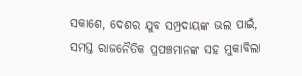ସକାଶେ, ଦେଶର ଯୁବ ସମ୍ପ୍ରଦାୟଙ୍କ ଭଲ ପାଇଁ, ସମସ୍ତ ରାଜନୈତିକ ପ୍ରପଞ୍ଚମାନଙ୍କ ସହ ମୁକାବିଲା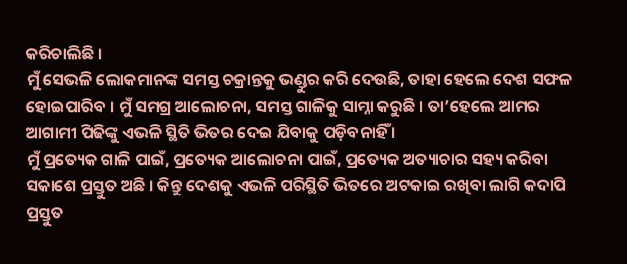କରିଚାଲିଛି ।
ମୁଁ ସେଭଳି ଲୋକମାନଙ୍କ ସମସ୍ତ ଚକ୍ରାନ୍ତକୁ ଭଣ୍ଡୁର କରି ଦେଉଛି, ତାହା ହେଲେ ଦେଶ ସଫଳ ହୋଇପାରିବ । ମୁଁ ସମଗ୍ର ଆଲୋଚନା, ସମସ୍ତ ଗାଳିକୁ ସାମ୍ନା କରୁଛି । ତା’ହେଲେ ଆମର ଆଗାମୀ ପିଢିଙ୍କୁ ଏଭଳି ସ୍ଥିତି ଭିତର ଦେଇ ଯିବାକୁ ପଡ଼ିବନାହିଁ ।
ମୁଁ ପ୍ରତ୍ୟେକ ଗାଳି ପାଇଁ, ପ୍ରତ୍ୟେକ ଆଲୋଚନା ପାଇଁ, ପ୍ରତ୍ୟେକ ଅତ୍ୟାଚାର ସହ୍ୟ କରିବା ସକାଶେ ପ୍ରସ୍ତୁତ ଅଛି । କିନ୍ତୁ ଦେଶକୁ ଏଭଳି ପରିସ୍ଥିତି ଭିତରେ ଅଟକାଇ ରଖିବା ଲାଗି କଦାପି ପ୍ରସ୍ତୁତ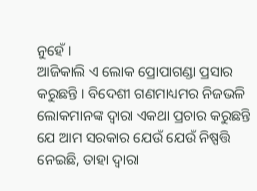ନୁହେଁ ।
ଆଜିକାଲି ଏ ଲୋକ ପ୍ରୋପାଗଣ୍ଡା ପ୍ରସାର କରୁଛନ୍ତି । ବିଦେଶୀ ଗଣମାଧ୍ୟମର ନିଜଭଳି ଲୋକମାନଙ୍କ ଦ୍ୱାରା ଏକଥା ପ୍ରଚାର କରୁଛନ୍ତି ଯେ ଆମ ସରକାର ଯେଉଁ ଯେଉଁ ନିଷ୍ପତ୍ତି ନେଇଛି, ତାହା ଦ୍ୱାରା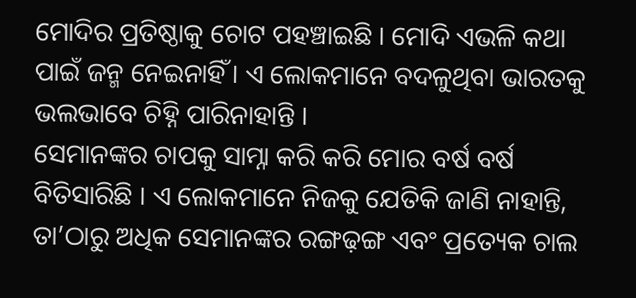ମୋଦିର ପ୍ରତିଷ୍ଠାକୁ ଚୋଟ ପହଞ୍ଚାଇଛି । ମୋଦି ଏଭଳି କଥା ପାଇଁ ଜନ୍ମ ନେଇନାହିଁ । ଏ ଲୋକମାନେ ବଦଳୁଥିବା ଭାରତକୁ ଭଲଭାବେ ଚିହ୍ନି ପାରିନାହାନ୍ତି ।
ସେମାନଙ୍କର ଚାପକୁ ସାମ୍ନା କରି କରି ମୋର ବର୍ଷ ବର୍ଷ ବିତିସାରିଛି । ଏ ଲୋକମାନେ ନିଜକୁ ଯେତିକି ଜାଣି ନାହାନ୍ତି, ତା’ଠାରୁ ଅଧିକ ସେମାନଙ୍କର ରଙ୍ଗଢ଼ଙ୍ଗ ଏବଂ ପ୍ରତ୍ୟେକ ଚାଲ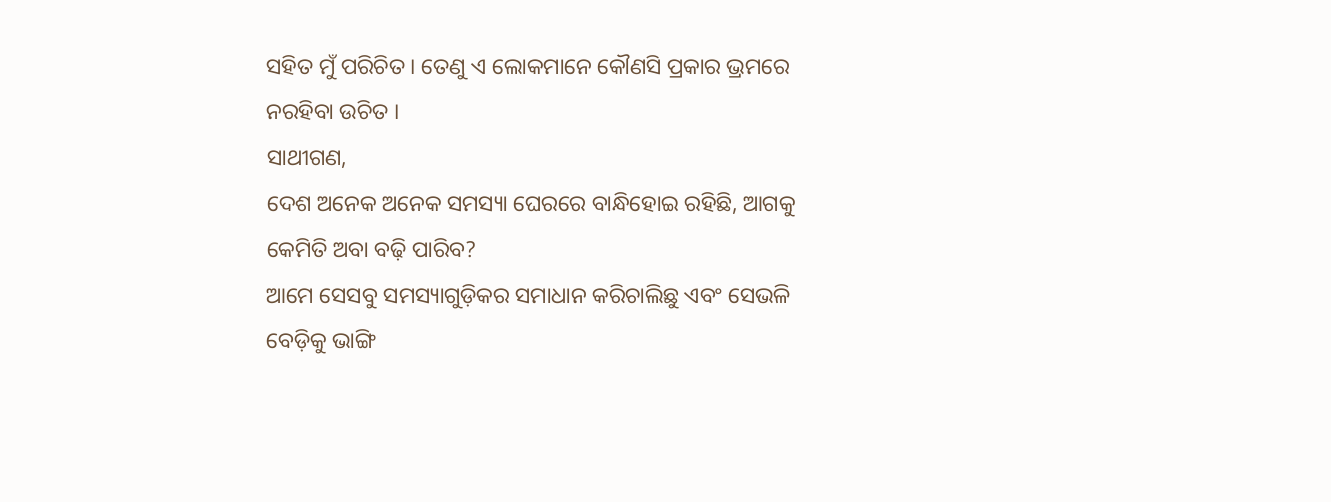ସହିତ ମୁଁ ପରିଚିତ । ତେଣୁ ଏ ଲୋକମାନେ କୌଣସି ପ୍ରକାର ଭ୍ରମରେ ନରହିବା ଉଚିତ ।
ସାଥୀଗଣ,
ଦେଶ ଅନେକ ଅନେକ ସମସ୍ୟା ଘେରରେ ବାନ୍ଧିହୋଇ ରହିଛି, ଆଗକୁ କେମିତି ଅବା ବଢ଼ି ପାରିବ?
ଆମେ ସେସବୁ ସମସ୍ୟାଗୁଡ଼ିକର ସମାଧାନ କରିଚାଲିଛୁ ଏବଂ ସେଭଳି ବେଡ଼ିକୁ ଭାଙ୍ଗି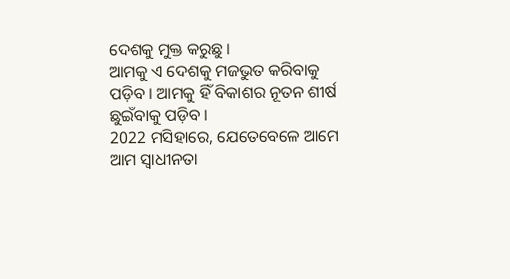ଦେଶକୁ ମୁକ୍ତ କରୁଛୁ ।
ଆମକୁ ଏ ଦେଶକୁ ମଜଭୁତ କରିବାକୁ ପଡ଼ିବ । ଆମକୁ ହିଁ ବିକାଶର ନୂତନ ଶୀର୍ଷ ଛୁଇଁବାକୁ ପଡ଼ିବ ।
2022 ମସିହାରେ, ଯେତେବେଳେ ଆମେ ଆମ ସ୍ୱାଧୀନତା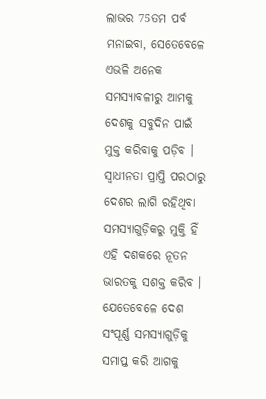ଲାଭର 75ତମ ପର୍ବ ମନାଇବା, ସେତେବେଳେ ଏଭଳି ଅନେକ ସମସ୍ୟାବଳୀରୁ ଆମକୁ ଦେଶକୁ ସବୁଦିନ ପାଇଁ ମୁକ୍ତ କରିବାକୁ ପଡ଼ିବ ।
ସ୍ୱାଧୀନତା ପ୍ରାପ୍ତି ପରଠାରୁ ଦେଶର ଲାଗି ରହିଥିବା ସମସ୍ୟାଗୁଡ଼ିକରୁ ମୁକ୍ତି ହିଁ ଏହି ଦଶକରେ ନୂତନ ଭାରତକୁ ସଶକ୍ତ କରିବ । ଯେତେବେଳେ ଦେଶ ସଂପୂର୍ଣ୍ଣ ସମସ୍ୟାଗୁଡ଼ିକୁ ସମାପ୍ତ କରି ଆଗକୁ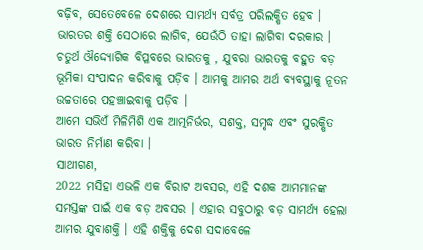ବଢ଼ିବ, ସେତେବେଳେ ଦେଶରେ ସାମର୍ଥ୍ୟ ସର୍ବତ୍ର ପରିଲକ୍ଷିତ ହେବ ।
ଭାରତର ଶକ୍ତି ସେଠାରେ ଲାଗିବ, ଯେଉଁଠି ତାହା ଲାଗିବା ଦରକାର ।
ଚତୁର୍ଥ ଔଦ୍ଦ୍ୟୋଗିକ ବିପ୍ଳବରେ ଭାରତକୁ , ଯୁବରା ଭାରତକୁ ବହୁତ ବଡ଼ ଭୂମିକା ସଂପାଦନ କରିବାକୁ ପଡ଼ିବ । ଆମକୁ ଆମର ଅର୍ଥ ବ୍ୟବସ୍ଥାକୁ ନୂତନ ଉଚ୍ଚତାରେ ପହଞ୍ଚାଇବାକୁ ପଡ଼ିବ ।
ଆମେ ସଭିଏଁ ମିଳିମିଶି ଏକ ଆତ୍ମନିର୍ଭର, ସଶକ୍ତ, ସମୃଦ୍ଧ ଏବଂ ସୁରକ୍ଷିତ ଭାରତ ନିର୍ମାଣ କରିବା ।
ସାଥୀଗଣ,
2022 ମସିହା ଏଭଳି ଏକ ବିରାଟ ଅବସର, ଏହି ଦଶକ ଆମମାନଙ୍କ ସମସ୍ତଙ୍କ ପାଇଁ ଏକ ବଡ଼ ଅବସର । ଏହାର ସବୁଠାରୁ ବଡ଼ ସାମର୍ଥ୍ୟ ହେଲା ଆମର ଯୁବାଶକ୍ତି । ଏହି ଶକ୍ତିକୁ ଦେଶ ସଦାବେଳେ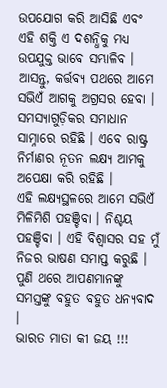ଉପଯୋଗ କରି ଆସିଛି ଏବଂ ଏହି ଶକ୍ତି ଏ ଦଶନ୍ଧିକୁ ମଧ୍ୟ ଉପଯୁକ୍ତ ଭାବେ ସମ୍ଭାଳିବ ।
ଆସନ୍ତୁ, କର୍ତ୍ତବ୍ୟ ପଥରେ ଆମେ ସଭିଏଁ ଆଗକୁ ଅଗ୍ରସର ହେବା ।
ସମସ୍ୟାଗୁଡ଼ିକର ସମାଧାନ ସାମ୍ନାରେ ରହିଛି । ଏବେ ରାଷ୍ଟ୍ର ନିର୍ମାଣର ନୂତନ ଲକ୍ଷ୍ୟ ଆମକୁ ଅପେକ୍ଷା କରି ରହିଛି ।
ଏହି ଲକ୍ଷ୍ୟସ୍ଥଳରେ ଆମେ ସଭିଏଁ ମିଳିମିଶି ପହଞ୍ଚିବା । ନିଶ୍ଚୟ ପହଞ୍ଚିବା । ଏହି ବିଶ୍ୱାସର ସହ ମୁଁ ନିଜର ଭାଷଣ ସମାପ୍ତ କରୁଛି ।
ପୁଣି ଥରେ ଆପଣମାନଙ୍କୁ ସମସ୍ତଙ୍କୁ ବହୁତ ବହୁତ ଧନ୍ୟବାଦ ।
ଭାରତ ମାତା କୀ ଜୟ !!!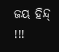ଜୟ ହିନ୍ଦ୍ !!!